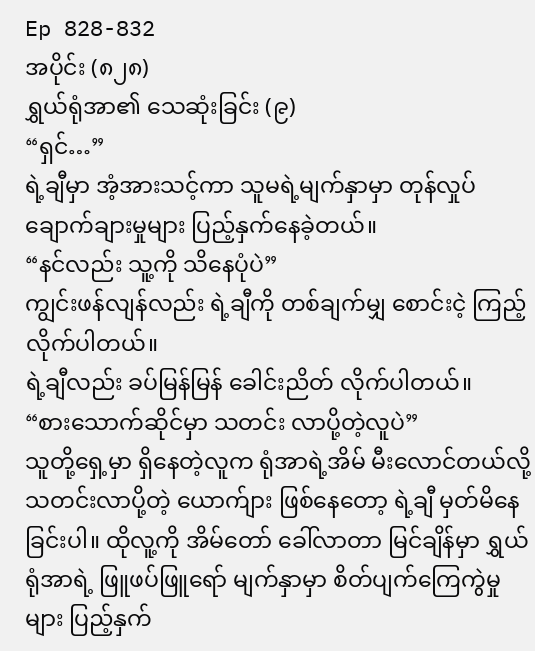Ep 828-832
အပိုင်း (၈၂၈)
ရွှယ်ရုံအာ၏ သေဆုံးခြင်း (၉)
“ရှင်…”
ရဲ့ချီမှာ အံ့အားသင့်ကာ သူမရဲ့မျက်နှာမှာ တုန်လှုပ် ချောက်ချားမှုများ ပြည့်နှက်နေခဲ့တယ်။
“နင်လည်း သူ့ကို သိနေပုံပဲ”
ကျွင်းဖန်လျန်လည်း ရဲ့ချီကို တစ်ချက်မျှ စောင်းငဲ့ ကြည့်လိုက်ပါတယ်။
ရဲ့ချီလည်း ခပ်မြန်မြန် ခေါင်းညိတ် လိုက်ပါတယ်။
“စားသောက်ဆိုင်မှာ သတင်း လာပို့တဲ့လူပဲ”
သူတို့ရှေ့မှာ ရှိနေတဲ့လူက ရုံအာရဲ့အိမ် မီးလောင်တယ်လို့ သတင်းလာပို့တဲ့ ယောက်ျား ဖြစ်နေတော့ ရဲ့ချီ မှတ်မိနေခြင်းပါ။ ထိုလူ့ကို အိမ်တော် ခေါ်လာတာ မြင်ချိန်မှာ ရွှယ်ရုံအာရဲ့ ဖြူဖပ်ဖြူရော် မျက်နှာမှာ စိတ်ပျက်ကြေကွဲမှုများ ပြည့်နှက်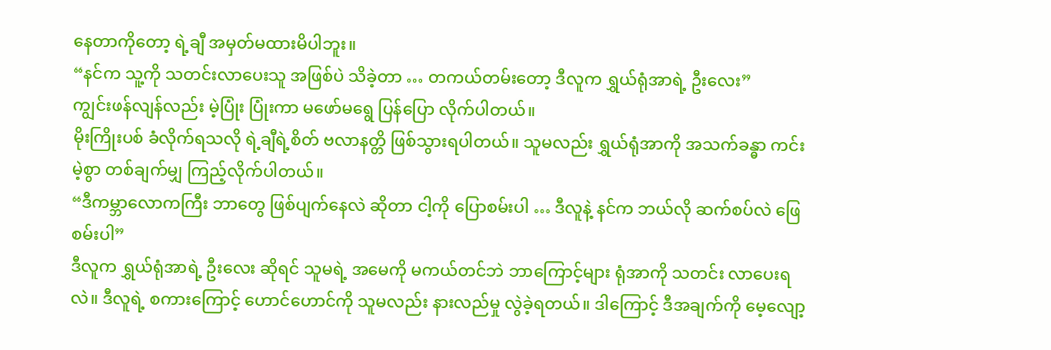နေတာကိုတော့ ရဲ့ချီ အမှတ်မထားမိပါဘူး။
“နင်က သူ့ကို သတင်းလာပေးသူ အဖြစ်ပဲ သိခဲ့တာ … တကယ်တမ်းတော့ ဒီလူက ရွှယ်ရုံအာရဲ့ ဦးလေး”
ကျွင်းဖန်လျန်လည်း မဲ့ပြုံး ပြုံးကာ မဖော်မရွေ ပြန်ပြော လိုက်ပါတယ်။
မိုးကြိုးပစ် ခံလိုက်ရသလို ရဲ့ချီရဲ့စိတ် ဗလာနတ္တိ ဖြစ်သွားရပါတယ်။ သူမလည်း ရွှယ်ရုံအာကို အသက်ခန္ဓာ ကင်းမဲ့စွာ တစ်ချက်မျှ ကြည့်လိုက်ပါတယ်။
“ဒီကမ္ဘာလောကကြီး ဘာတွေ ဖြစ်ပျက်နေလဲ ဆိုတာ ငါ့ကို ပြောစမ်းပါ … ဒီလူနဲ့ နင်က ဘယ်လို ဆက်စပ်လဲ ဖြေစမ်းပါ”
ဒီလူက ရွှယ်ရုံအာရဲ့ ဦးလေး ဆိုရင် သူမရဲ့ အမေကို မကယ်တင်ဘဲ ဘာကြောင့်များ ရုံအာကို သတင်း လာပေးရလဲ။ ဒီလူရဲ့ စကားကြောင့် ဟောင်ဟောင်ကို သူမလည်း နားလည်မှု လွဲခဲ့ရတယ်။ ဒါကြောင့် ဒီအချက်ကို မေ့လျော့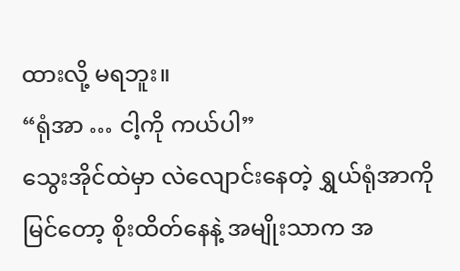ထားလို့ မရဘူး။
“ရုံအာ … ငါ့ကို ကယ်ပါ”
သွေးအိုင်ထဲမှာ လဲလျောင်းနေတဲ့ ရွှယ်ရုံအာကို မြင်တော့ စိုးထိတ်နေနဲ့ အမျိုးသာက အ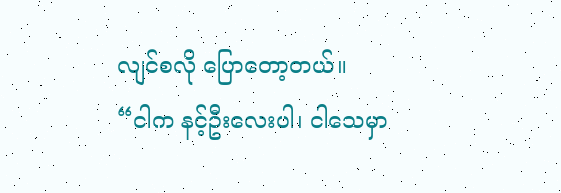လျင်စလို ပြောတော့တယ်။
“ငါက နင့်ဦးလေးပါ၊ ငါသေမှာ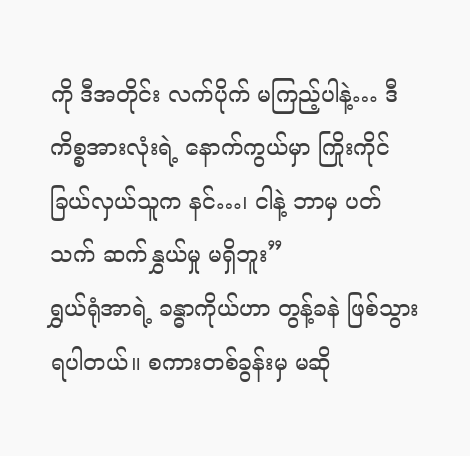ကို ဒီအတိုင်း လက်ပိုက် မကြည့်ပါနဲ့… ဒီကိစ္စအားလုံးရဲ့ နောက်ကွယ်မှာ ကြိုးကိုင်ခြယ်လှယ်သူက နင်…၊ ငါနဲ့ ဘာမှ ပတ်သက် ဆက်နွှယ်မှု မရှိဘူး”
ရွှယ်ရုံအာရဲ့ ခန္ဓာကိုယ်ဟာ တွန့်ခနဲ ဖြစ်သွားရပါတယ်။ စကားတစ်ခွန်းမှ မဆို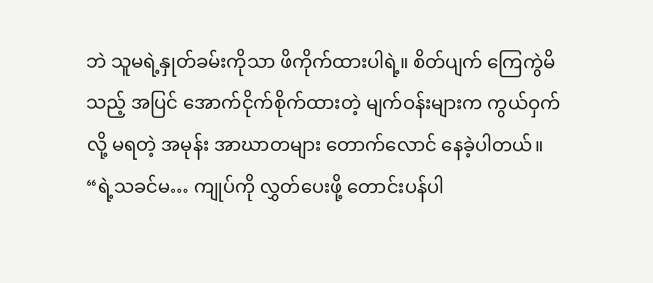ဘဲ သူမရဲ့နှုတ်ခမ်းကိုသာ ဖိကိုက်ထားပါရဲ့။ စိတ်ပျက် ကြေကွဲမိသည့် အပြင် အောက်ငိုက်စိုက်ထားတဲ့ မျက်ဝန်းများက ကွယ်ဝှက်လို့ မရတဲ့ အမုန်း အာဃာတများ တောက်လောင် နေခဲ့ပါတယ်။
“ရဲ့သခင်မ… ကျုပ်ကို လွှတ်ပေးဖို့ တောင်းပန်ပါ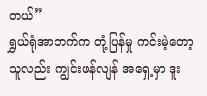တယ်”
ရွှယ်ရုံအာဘက်က တုံ့ပြန်မှု ကင်းမဲ့တော့ သူလည်း ကျွင်းဖန်လျန် အရှေ့မှာ ဒူး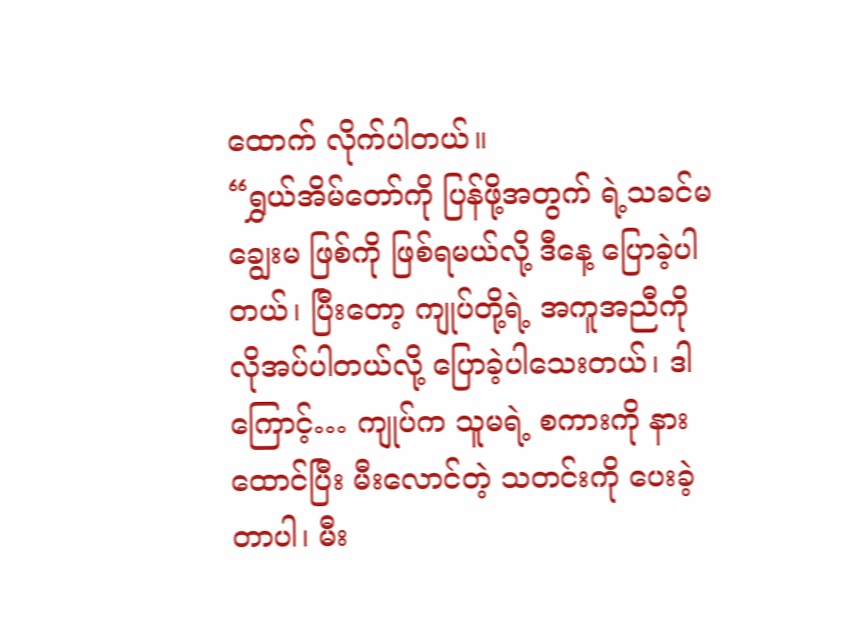ထောက် လိုက်ပါတယ်။
“ရွှယ်အိမ်တော်ကို ပြန်ဖို့အတွက် ရဲ့သခင်မ ချွေးမ ဖြစ်ကို ဖြစ်ရမယ်လို့ ဒီနေ့ ပြောခဲ့ပါတယ်၊ ပြီးတော့ ကျုပ်တို့ရဲ့ အကူအညီကို လိုအပ်ပါတယ်လို့ ပြောခဲ့ပါသေးတယ်၊ ဒါကြောင့်… ကျုပ်က သူမရဲ့ စကားကို နားထောင်ပြီး မီးလောင်တဲ့ သတင်းကို ပေးခဲ့တာပါ၊ မီး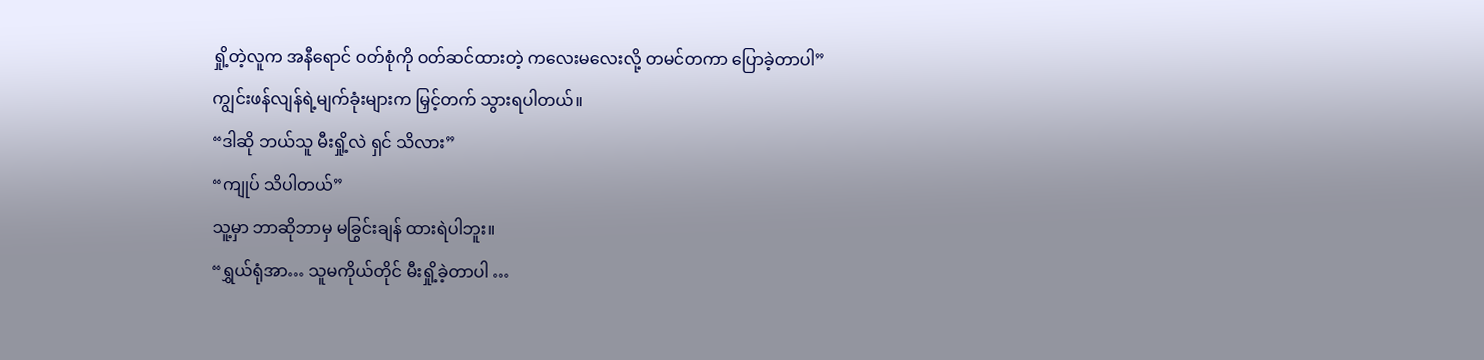ရှို့တဲ့လူက အနီရောင် ဝတ်စုံကို ဝတ်ဆင်ထားတဲ့ ကလေးမလေးလို့ တမင်တကာ ပြောခဲ့တာပါ”
ကျွင်းဖန်လျန်ရဲ့မျက်ခုံးများက မြှင့်တက် သွားရပါတယ်။
“ဒါဆို ဘယ်သူ မီးရှို့လဲ ရှင် သိလား”
“ကျုပ် သိပါတယ်”
သူ့မှာ ဘာဆိုဘာမှ မခြွင်းချန် ထားရဲပါဘူး။
“ရွှယ်ရုံအာ… သူမကိုယ်တိုင် မီးရှို့ခဲ့တာပါ …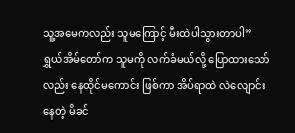သူ့အမေကလည်း သူမကြောင့် မီးထဲပါသွားတာပါ”
ရွှယ်အိမ်တော်က သူမကို လက်ခံမယ်လို့ ပြောထားသော်လည်း နေထိုင်မကောင်း ဖြစ်ကာ အိပ်ရာထဲ လဲလျောင်းနေတဲ့ မိခင်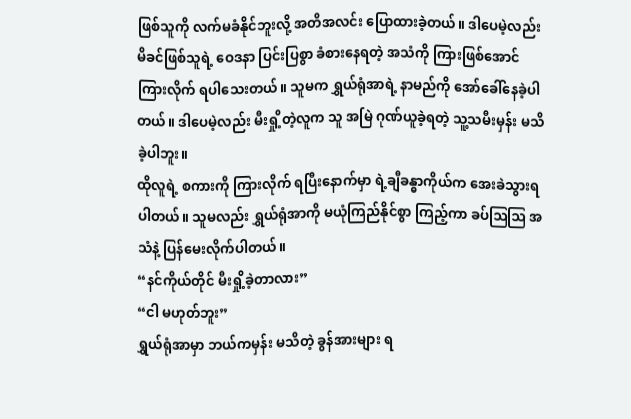ဖြစ်သူကို လက်မခံနိုင်ဘူးလို့ အတိအလင်း ပြောထားခဲ့တယ်။ ဒါပေမဲ့လည်း မိခင်ဖြစ်သူရဲ့ ဝေဒနာ ပြင်းပြစွာ ခံစားနေရတဲ့ အသံကို ကြားဖြစ်အောင် ကြားလိုက် ရပါသေးတယ်။ သူမက ရွှယ်ရုံအာရဲ့ နာမည်ကို အော်ခေါ်နေခဲ့ပါတယ်။ ဒါပေမဲ့လည်း မီးရှို့တဲ့လူက သူ အမြဲ ဂုဏ်ယူခဲ့ရတဲ့ သူ့သမီးမှန်း မသိခဲ့ပါဘူး။
ထိုလူရဲ့ စကားကို ကြားလိုက် ရပြီးနောက်မှာ ရဲ့ချီခန္ဓာကိုယ်က အေးခဲသွားရပါတယ်။ သူမလည်း ရွှယ်ရုံအာကို မယုံကြည်နိုင်စွာ ကြည့်ကာ ခပ်ဩဩ အသံနဲ့ ပြန်မေးလိုက်ပါတယ်။
“နင်ကိုယ်တိုင် မီးရှို့ခဲ့တာလား”
“ငါ မဟုတ်ဘူး”
ရွှယ်ရုံအာမှာ ဘယ်ကမှန်း မသိတဲ့ ခွန်အားများ ရ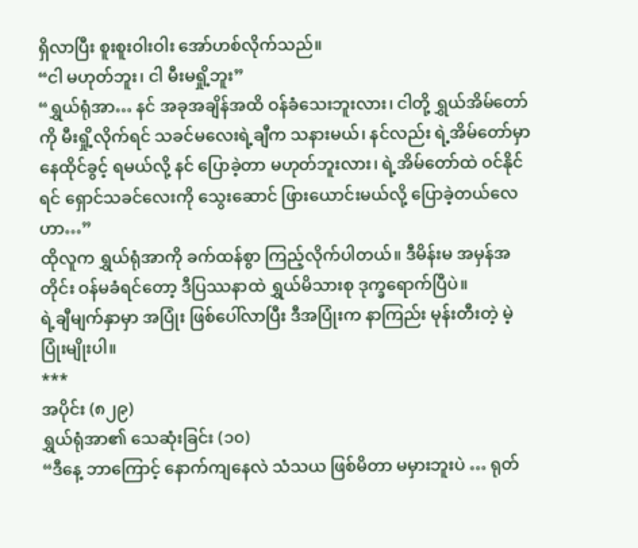ရှိလာပြီး စူးစူးဝါးဝါး အော်ဟစ်လိုက်သည်။
“ငါ မဟုတ်ဘူး၊ ငါ မီးမရှို့ဘူး”
“ရွှယ်ရုံအာ… နင် အခုအချိန်အထိ ဝန်ခံသေးဘူးလား၊ ငါတို့ ရွှယ်အိမ်တော်ကို မီးရှို့လိုက်ရင် သခင်မလေးရဲ့ချီက သနားမယ်၊ နင်လည်း ရဲ့အိမ်တော်မှာ နေထိုင်ခွင့် ရမယ်လို့ နင် ပြောခဲ့တာ မဟုတ်ဘူးလား၊ ရဲ့အိမ်တော်ထဲ ဝင်နိုင်ရင် ရှောင်သခင်လေးကို သွေးဆောင် ဖြားယောင်းမယ်လို့ ပြောခဲ့တယ်လေဟာ…”
ထိုလူက ရွှယ်ရုံအာကို ခက်ထန်စွာ ကြည့်လိုက်ပါတယ်။ ဒီမိန်းမ အမှန်အတိုင်း ဝန်မခံရင်တော့ ဒီပြဿနာထဲ ရွှယ်မိသားစု ဒုက္ခရောက်ပြီပဲ။
ရဲ့ချီမျက်နှာမှာ အပြုံး ဖြစ်ပေါ်လာပြီး ဒီအပြုံးက နာကြည်း မုန်းတီးတဲ့ မဲ့ပြုံးမျိုးပါ။
***
အပိုင်း (၈၂၉)
ရွှယ်ရုံအာ၏ သေဆုံးခြင်း (၁၀)
“ဒီနေ့ ဘာကြောင့် နောက်ကျနေလဲ သံသယ ဖြစ်မိတာ မမှားဘူးပဲ … ရုတ်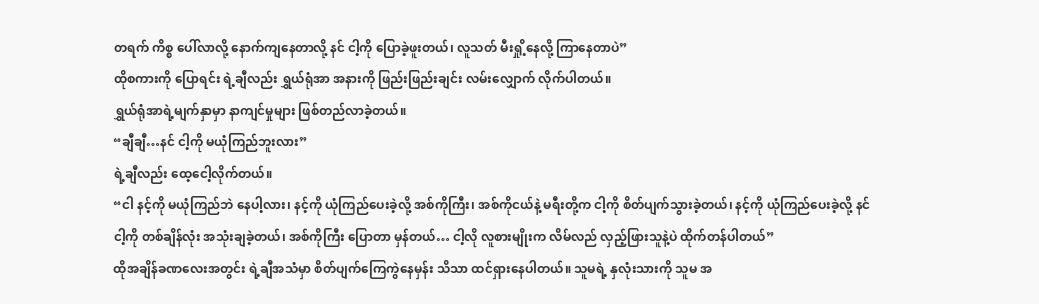တရက် ကိစ္စ ပေါ်လာလို့ နောက်ကျနေတာလို့ နင် ငါ့ကို ပြောခဲ့ဖူးတယ်၊ လူသတ် မီးရှို့နေလို့ ကြာနေတာပဲ”
ထိုစကားကို ပြောရင်း ရဲ့ချီလည်း ရွှယ်ရုံအာ အနားကို ဖြည်းဖြည်းချင်း လမ်းလျှောက် လိုက်ပါတယ်။
ရွှယ်ရုံအာရဲ့မျက်နှာမှာ နာကျင်မှုများ ဖြစ်တည်လာခဲ့တယ်။
“ချီချီ…နင် ငါ့ကို မယုံကြည်ဘူးလား”
ရဲ့ချီလည်း ထေ့ငေါ့လိုက်တယ်။
“ငါ နင့်ကို မယုံကြည်ဘဲ နေပါ့လား၊ နင့်ကို ယုံကြည်ပေးခဲ့လို့ အစ်ကိုကြီး၊ အစ်ကိုငယ်နဲ့ မရီးတို့က ငါ့ကို စိတ်ပျက်သွားခဲ့တယ်၊ နင့်ကို ယုံကြည်ပေးခဲ့လို့ နင် ငါ့ကို တစ်ချိန်လုံး အသုံးချခဲ့တယ်၊ အစ်ကိုကြီး ပြောတာ မှန်တယ်… ငါ့လို လူစားမျိုးက လိမ်လည် လှည့်ဖြားသူနဲ့ပဲ ထိုက်တန်ပါတယ်”
ထိုအချိန်ခဏလေးအတွင်း ရဲ့ချီအသံမှာ စိတ်ပျက်ကြေကွဲနေမှန်း သိသာ ထင်ရှားနေပါတယ်။ သူမရဲ့ နှလုံးသားကို သူမ အ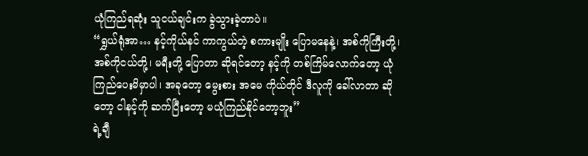ယုံကြည်ရဆုံး သူငယ်ချင်းက ခွဲသွားခဲ့တာပဲ။
“ရွှယ်ရုံအာ… နင့်ကိုယ်နင် ကာကွယ်တဲ့ စကားမျိုး ပြောမနေနဲ့၊ အစ်ကိုကြီးတို့၊ အစ်ကိုငယ်တို့၊ မရီးတို့ ပြောတာ ဆိုရင်တော့ နင့်ကို တစ်ကြိမ်လောက်တော့ ယုံကြည်ပေးမိမှာပါ၊ အခုတော့ မွေးစား အမေ ကိုယ်တိုင် ဒီလူကို ခေါ်လာတာ ဆိုတော့ ငါနင့်ကို ဆက်ပြီးတော့ မယုံကြည်နိုင်တော့ဘူး”
ရဲ့ချီ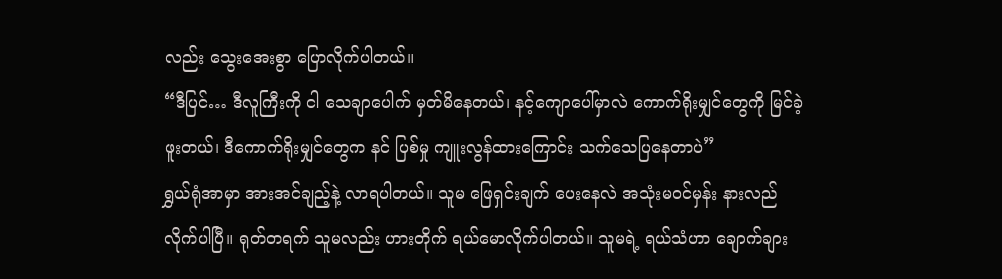လည်း သွေးအေးစွာ ပြောလိုက်ပါတယ်။
“ဒီပြင်… ဒီလူကြီးကို ငါ သေချာပေါက် မှတ်မိနေတယ်၊ နင့်ကျောပေါ်မှာလဲ ကောက်ရိုးမျှင်တွေကို မြင်ခဲ့ဖူးတယ်၊ ဒီကောက်ရိုးမျှင်တွေက နင် ပြစ်မှု ကျူးလွန်ထားကြောင်း သက်သေပြနေတာပဲ”
ရွှယ်ရုံအာမှာ အားအင်ချည့်နဲ့ လာရပါတယ်။ သူမ ဖြေရှင်းချက် ပေးနေလဲ အသုံးမဝင်မှန်း နားလည်လိုက်ပါပြီ။ ရုတ်တရက် သူမလည်း ဟားတိုက် ရယ်မောလိုက်ပါတယ်။ သူမရဲ့ ရယ်သံဟာ ချောက်ချား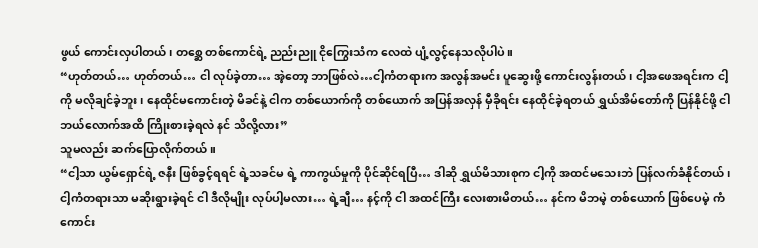ဖွယ် ကောင်းလှပါတယ်၊ တစ္ဆေ တစ်ကောင်ရဲ့ ညည်းညူ ငိုကြွေးသံက လေထဲ ပျံ့လွင့်နေသလိုပါပဲ။
“ဟုတ်တယ်… ဟုတ်တယ်… ငါ လုပ်ခဲ့တာ… အဲ့တော့ ဘာဖြစ်လဲ…ငါ့ကံတရားက အလွန်အမင်း ပူဆွေးဖို့ ကောင်းလွန်းတယ်၊ ငါ့အဖေအရင်းက ငါ့ကို မလိုချင်ခဲ့ဘူး၊ နေထိုင်မကောင်းတဲ့ မိခင်နဲ့ ငါက တစ်ယောက်ကို တစ်ယောက် အပြန်အလှန် မှီခိုရင်း နေထိုင်ခဲ့ရတယ် ရွှယ်အိမ်တော်ကို ပြန်နိုင်ဖို့ ငါ ဘယ်လောက်အထိ ကြိုးစားခဲ့ရလဲ နင် သိလို့လား”
သူမလည်း ဆက်ပြောလိုက်တယ်။
“ငါ့သာ ယွမ်ရှောင်ရဲ့ ဇနီး ဖြစ်ခွင့်ရရင် ရဲ့သခင်မ ရဲ့ ကာကွယ်မှုကို ပိုင်ဆိုင်ရပြီ… ဒါဆို ရွှယ်မိသားစုက ငါ့ကို အထင်မသေးဘဲ ပြန်လက်ခံနိုင်တယ်၊ ငါ့ကံတရားသာ မဆိုးရွားခဲ့ရင် ငါ ဒီလိုမျိုး လုပ်ပါ့မလား… ရဲ့ချီ… နင့်ကို ငါ အထင်ကြီး လေးစားမိတယ်… နင်က မိဘမဲ့ တစ်ယောက် ဖြစ်ပေမဲ့ ကံကောင်း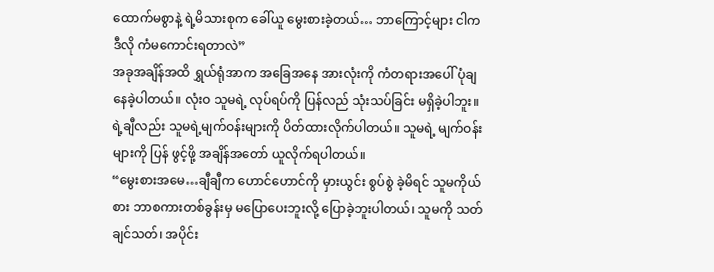ထောက်မစွာနဲ့ ရဲ့မိသားစုက ခေါ်ယူ မွေးစားခဲ့တယ်… ဘာကြောင့်များ ငါက ဒီလို ကံမကောင်းရတာလဲ”
အခုအချိန်အထိ ရွှယ်ရုံအာက အခြေအနေ အားလုံးကို ကံတရားအပေါ် ပုံချနေခဲ့ပါတယ်။ လုံးဝ သူမရဲ့ လုပ်ရပ်ကို ပြန်လည် သုံးသပ်ခြင်း မရှိခဲ့ပါဘူး။
ရဲ့ချီလည်း သူမရဲ့မျက်ဝန်းများကို ပိတ်ထားလိုက်ပါတယ်။ သူမရဲ့ မျက်ဝန်းများကို ပြန် ဖွင့်ဖို့ အချိန်အတော် ယူလိုက်ရပါတယ်။
“မွေးစားအမေ…ချီချီက ဟောင်ဟောင်ကို မှားယွင်း စွပ်စွဲ ခဲ့မိရင် သူမကိုယ်စား ဘာစကားတစ်ခွန်းမှ မပြောပေးဘူးလို့ ပြောခဲ့ဘူးပါတယ်၊ သူမကို သတ်ချင်သတ်၊ အပိုင်း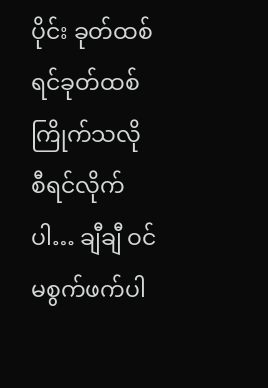ပိုင်း ခုတ်ထစ်ရင်ခုတ်ထစ် ကြိုက်သလို စီရင်လိုက်ပါ… ချီချီ ဝင်မစွက်ဖက်ပါ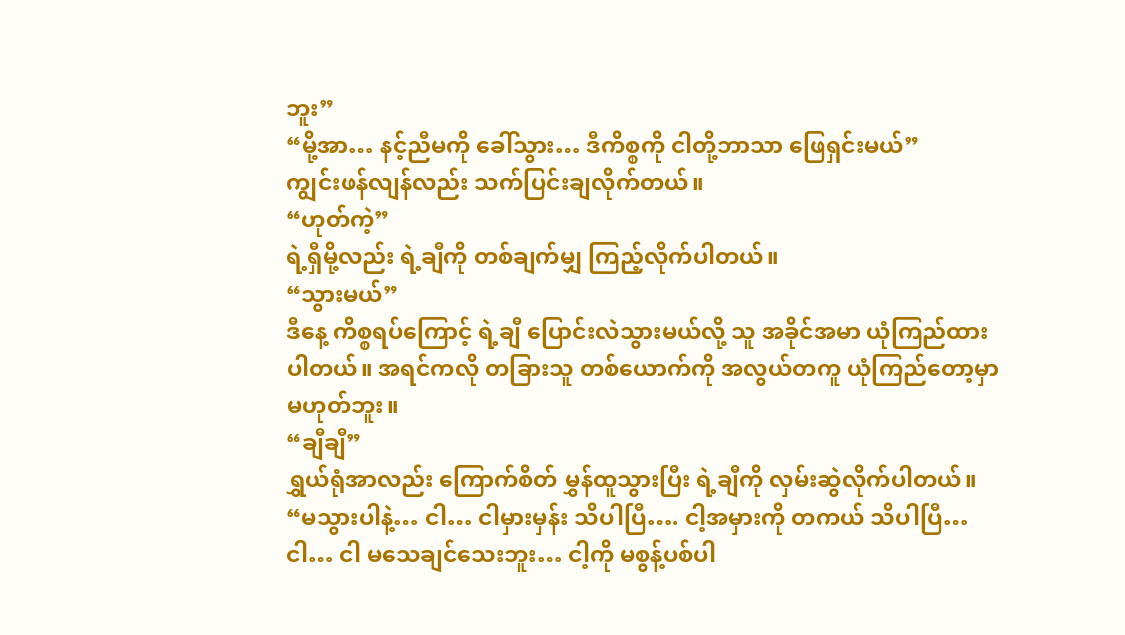ဘူး”
“မို့အာ… နင့်ညီမကို ခေါ်သွား… ဒီကိစ္စကို ငါတို့ဘာသာ ဖြေရှင်းမယ်”
ကျွင်းဖန်လျန်လည်း သက်ပြင်းချလိုက်တယ်။
“ဟုတ်ကဲ့”
ရဲ့ရှီမို့လည်း ရဲ့ချီကို တစ်ချက်မျှ ကြည့်လိုက်ပါတယ်။
“သွားမယ်”
ဒီနေ့ ကိစ္စရပ်ကြောင့် ရဲ့ချီ ပြောင်းလဲသွားမယ်လို့ သူ အခိုင်အမာ ယုံကြည်ထားပါတယ်။ အရင်ကလို တခြားသူ တစ်ယောက်ကို အလွယ်တကူ ယုံကြည်တော့မှာ မဟုတ်ဘူး။
“ချီချီ”
ရွှယ်ရုံအာလည်း ကြောက်စိတ် မွှန်ထူသွားပြီး ရဲ့ချီကို လှမ်းဆွဲလိုက်ပါတယ်။
“မသွားပါနဲ့… ငါ… ငါမှားမှန်း သိပါပြီ…. ငါ့အမှားကို တကယ် သိပါပြီ… ငါ… ငါ မသေချင်သေးဘူး… ငါ့ကို မစွန့်ပစ်ပါ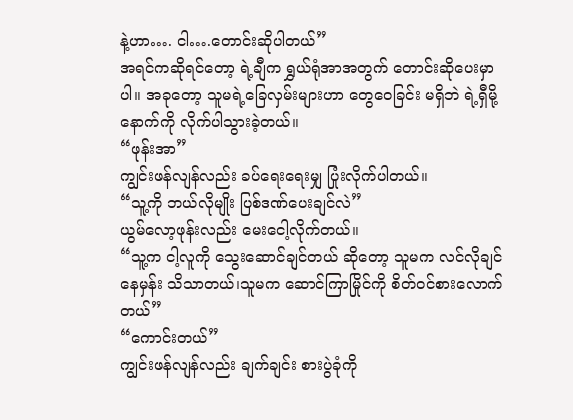နဲ့ဟာ…. ငါ….တောင်းဆိုပါတယ်”
အရင်ကဆိုရင်တော့ ရဲ့ချီက ရွှယ်ရုံအာအတွက် တောင်းဆိုပေးမှာပါ။ အခုတော့ သူမရဲ့ခြေလှမ်းများဟာ တွေဝေခြင်း မရှိဘဲ ရဲ့ရှီမို့နောက်ကို လိုက်ပါသွားခဲ့တယ်။
“ဖုန်းအာ”
ကျွင်းဖန်လျန်လည်း ခပ်ရေးရေးမျှ ပြုံးလိုက်ပါတယ်။
“သူ့ကို ဘယ်လိုမျိုး ပြစ်ဒဏ်ပေးချင်လဲ”
ယွမ်လော့ဖုန်းလည်း မေးငေါ့လိုက်တယ်။
“သူ့က ငါ့လူကို သွေးဆောင်ချင်တယ် ဆိုတော့ သူမက လင်လိုချင်နေမှန်း သိသာတယ်၊သူမက ဆောင်ကြာမြိုင်ကို စိတ်ဝင်စားလောက်တယ်”
“ကောင်းတယ်”
ကျွင်းဖန်လျန်လည်း ချက်ချင်း စားပွဲခုံကို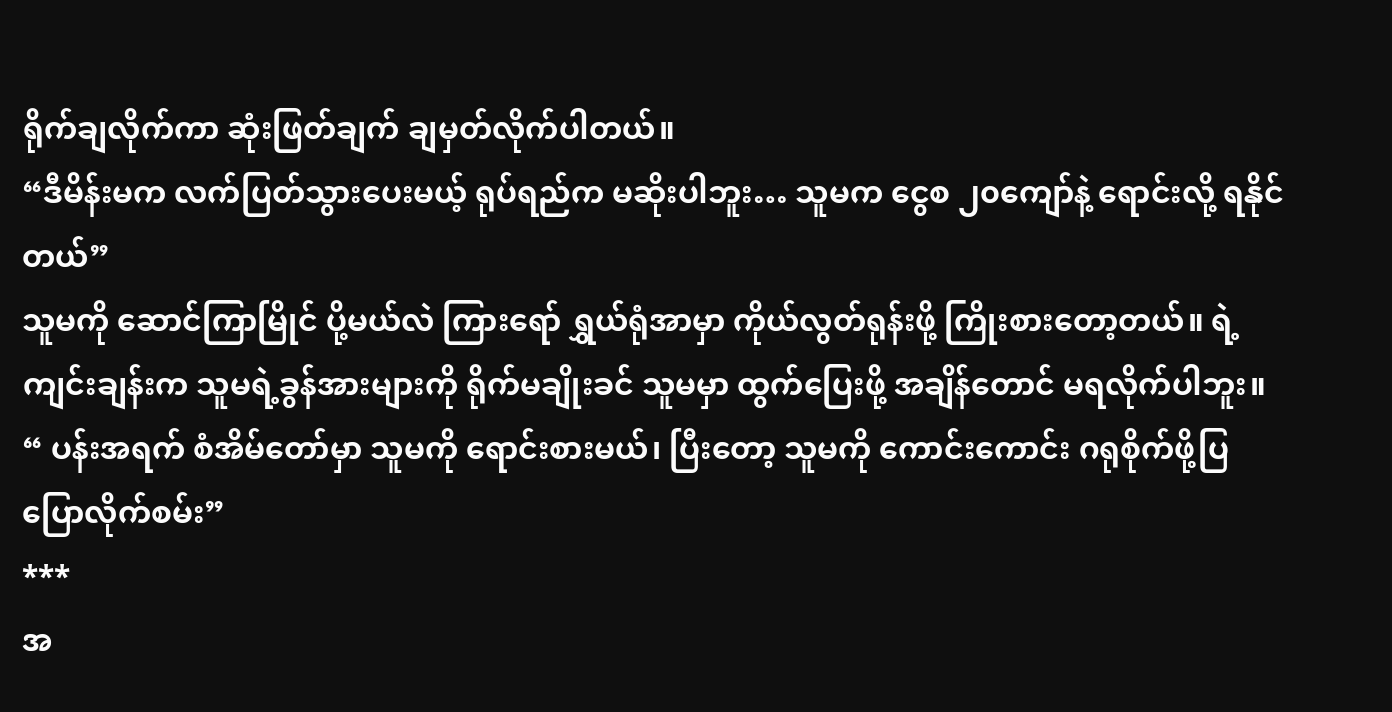ရိုက်ချလိုက်ကာ ဆုံးဖြတ်ချက် ချမှတ်လိုက်ပါတယ်။
“ဒီမိန်းမက လက်ပြတ်သွားပေးမယ့် ရုပ်ရည်က မဆိုးပါဘူး… သူမက ငွေစ ၂၀ကျော်နဲ့ ရောင်းလို့ ရနိုင်တယ်”
သူမကို ဆောင်ကြာမြိုင် ပို့မယ်လဲ ကြားရော် ရွှယ်ရုံအာမှာ ကိုယ်လွတ်ရုန်းဖို့ ကြိုးစားတော့တယ်။ ရဲ့ကျင်းချန်းက သူမရဲ့ခွန်အားများကို ရိုက်မချိုးခင် သူမမှာ ထွက်ပြေးဖို့ အချိန်တောင် မရလိုက်ပါဘူး။
“ ပန်းအရက် စံအိမ်တော်မှာ သူမကို ရောင်းစားမယ်၊ ပြီးတော့ သူမကို ကောင်းကောင်း ဂရုစိုက်ဖို့ပြ ပြောလိုက်စမ်း”
***
အ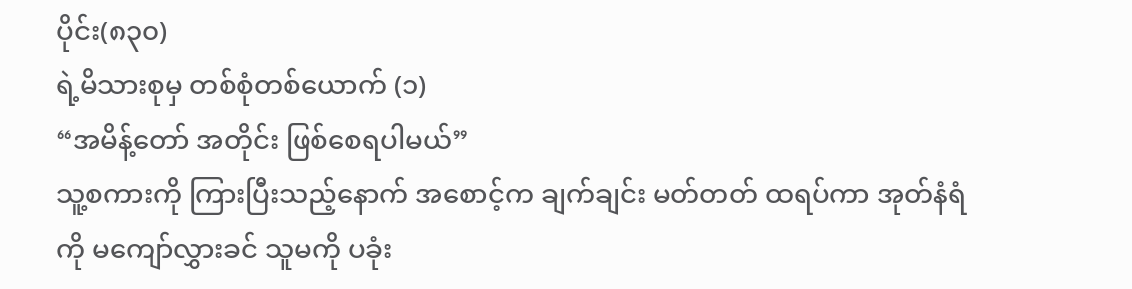ပိုင်း(၈၃၀)
ရဲ့မိသားစုမှ တစ်စုံတစ်ယောက် (၁)
“အမိန့်တော် အတိုင်း ဖြစ်စေရပါမယ်”
သူ့စကားကို ကြားပြီးသည့်နောက် အစောင့်က ချက်ချင်း မတ်တတ် ထရပ်ကာ အုတ်နံရံကို မကျော်လွှားခင် သူမကို ပခုံး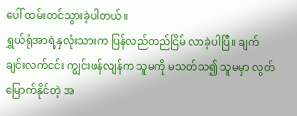ပေါ် ထမ်းတင်သွားခဲ့ပါတယ်။
ရွှယ်ရုံအာရဲ့နှလုံးသားက ပြန်လည်တည်ငြိမ် လာခဲ့ပါပြီ။ ချက်ချင်းလက်ငင်း ကျွင်းဖန်လျန်က သူမကို မသတ်သ၍ သူမမှာ လွတ်မြောက်နိုင်တဲ့ အ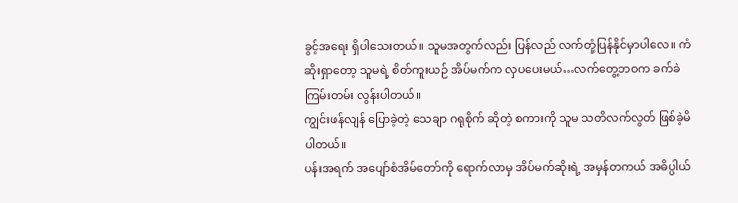ခွင့်အရေး ရှိပါသေးတယ်။ သူမအတွက်လည်း ပြန်လည် လက်တုံ့ပြန်နိုင်မှာပါလေ။ ကံဆိုးရှာတော့ သူမရဲ့ စိတ်ကူးယဉ် အိပ်မက်က လှပပေးမယ်…လက်တွေ့ဘဝက ခက်ခဲ ကြမ်းတမ်း လွန်းပါတယ်။
ကျွင်းဖန်လျန် ပြောခဲ့တဲ့ သေချာ ဂရုစိုက် ဆိုတဲ့ စကားကို သူမ သတိလက်လွတ် ဖြစ်ခဲ့မိပါတယ်။
ပန်းအရက် အပျော်စံအိမ်တော်ကို ရောက်လာမှ အိပ်မက်ဆိုးရဲ့ အမှန်တကယ် အဓိပ္ပါယ်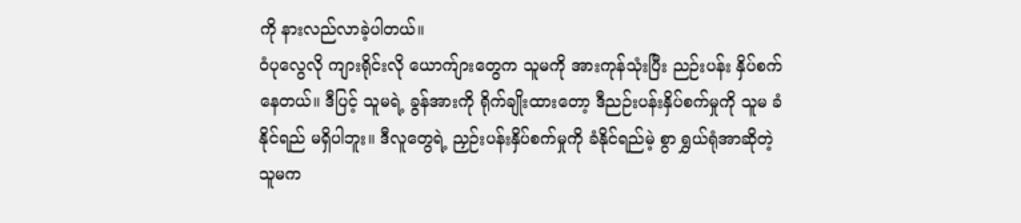ကို နားလည်လာခဲ့ပါတယ်။
ဝံပုလွေလို ကျားရိုင်းလို ယောက်ျားတွေက သူမကို အားကုန်သုံးပြီး ညဉ်းပန်း နှိပ်စက်နေတယ်။ ဒီပြင့် သူမရဲ့ ခွန်အားကို ရိုက်ချိုးထားတော့ ဒီညဉ်းပန်းနှိပ်စက်မှုကို သူမ ခံနိုင်ရည် မရှိပါဘူး။ ဒီလူတွေရဲ့ ညှဉ်းပန်းနှိပ်စက်မှုကို ခံနိုင်ရည်မဲ့ စွာ ရွှယ်ရုံအာဆိုတဲ့ သူမက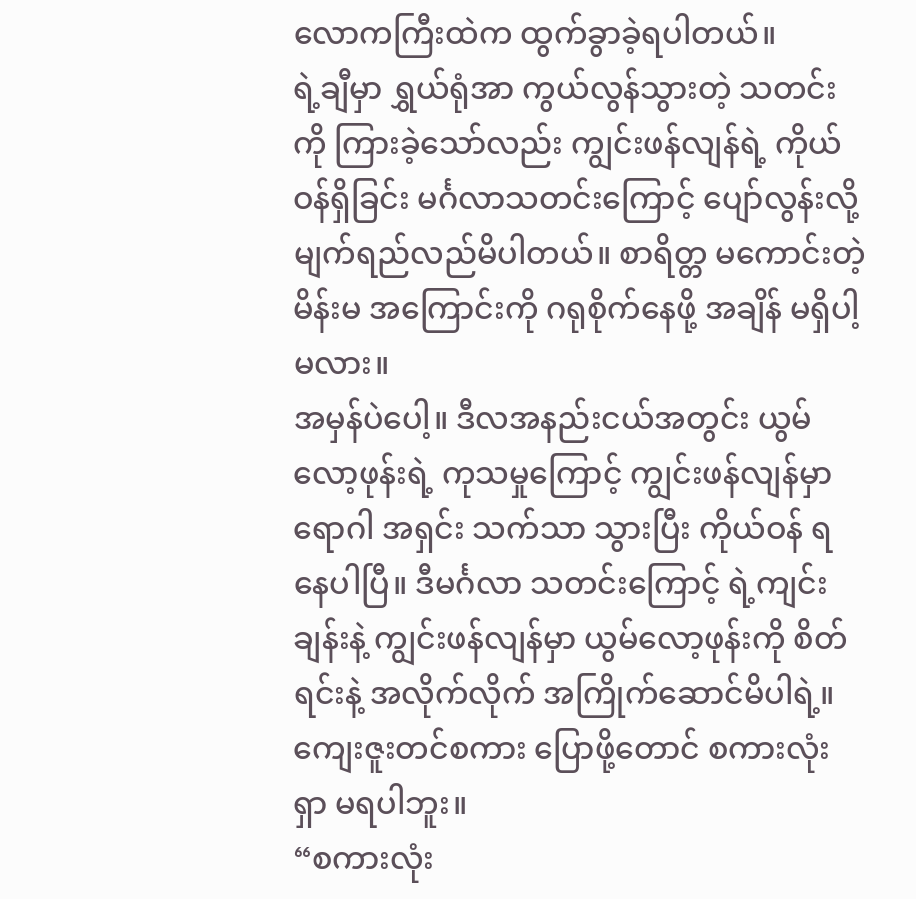လောကကြီးထဲက ထွက်ခွာခဲ့ရပါတယ်။
ရဲ့ချီမှာ ရွှယ်ရုံအာ ကွယ်လွန်သွားတဲ့ သတင်းကို ကြားခဲ့သော်လည်း ကျွင်းဖန်လျန်ရဲ့ ကိုယ်ဝန်ရှိခြင်း မင်္ဂလာသတင်းကြောင့် ပျော်လွန်းလို့ မျက်ရည်လည်မိပါတယ်။ စာရိတ္တ မကောင်းတဲ့ မိန်းမ အကြောင်းကို ဂရုစိုက်နေဖို့ အချိန် မရှိပါ့မလား။
အမှန်ပဲပေါ့။ ဒီလအနည်းငယ်အတွင်း ယွမ်လော့ဖုန်းရဲ့ ကုသမှုကြောင့် ကျွင်းဖန်လျန်မှာ ရောဂါ အရှင်း သက်သာ သွားပြီး ကိုယ်ဝန် ရနေပါပြီ။ ဒီမင်္ဂလာ သတင်းကြောင့် ရဲ့ကျင်းချန်းနဲ့ ကျွင်းဖန်လျန်မှာ ယွမ်လော့ဖုန်းကို စိတ်ရင်းနဲ့ အလိုက်လိုက် အကြိုက်ဆောင်မိပါရဲ့။ ကျေးဇူးတင်စကား ပြောဖို့တောင် စကားလုံး ရှာ မရပါဘူး။
“စကားလုံး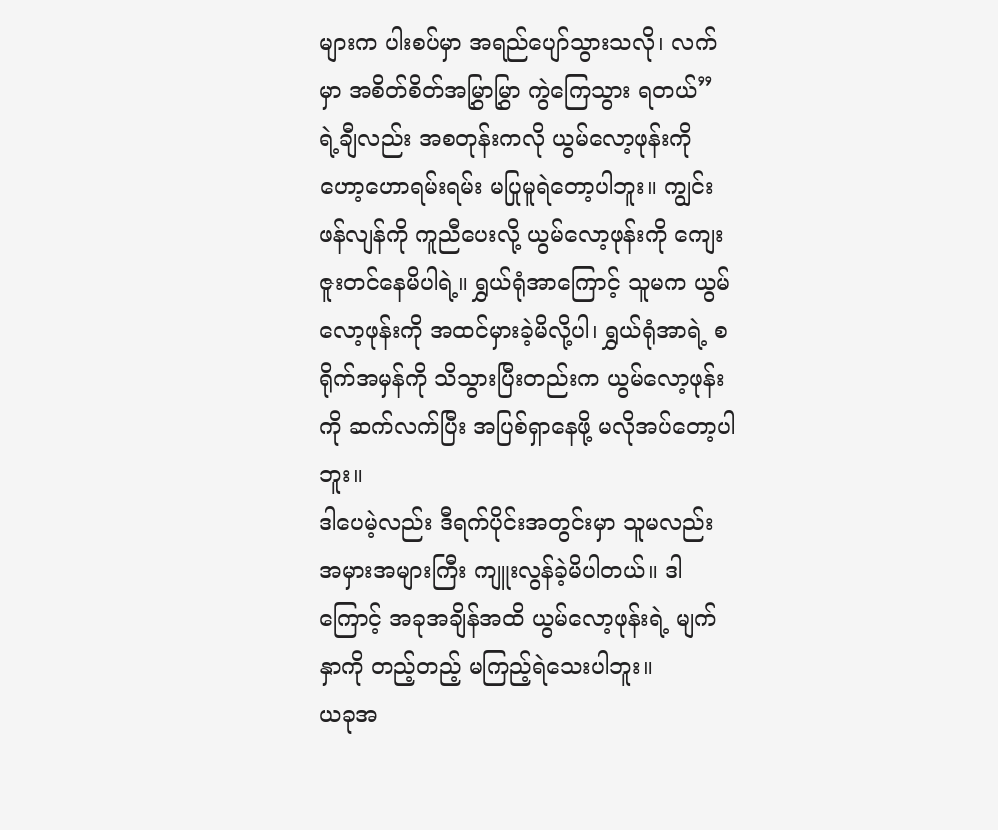များက ပါးစပ်မှာ အရည်ပျော်သွားသလို၊ လက်မှာ အစိတ်စိတ်အမြွှာမြွှာ ကွဲကြေသွား ရတယ်”
ရဲ့ချီလည်း အစတုန်းကလို ယွမ်လော့ဖုန်းကို ဟော့ဟောရမ်းရမ်း မပြုမူရဲတော့ပါဘူး။ ကျွင်းဖန်လျန်ကို ကူညီပေးလို့ ယွမ်လော့ဖုန်းကို ကျေးဇူးတင်နေမိပါရဲ့။ ရွှယ်ရုံအာကြောင့် သူမက ယွမ်လော့ဖုန်းကို အထင်မှားခဲ့မိလို့ပါ၊ ရွှယ်ရုံအာရဲ့ စရိုက်အမှန်ကို သိသွားပြီးတည်းက ယွမ်လော့ဖုန်းကို ဆက်လက်ပြီး အပြစ်ရှာနေဖို့ မလိုအပ်တော့ပါဘူး။
ဒါပေမဲ့လည်း ဒီရက်ပိုင်းအတွင်းမှာ သူမလည်း အမှားအများကြီး ကျူးလွန်ခဲ့မိပါတယ်။ ဒါကြောင့် အခုအချိန်အထိ ယွမ်လော့ဖုန်းရဲ့ မျက်နှာကို တည့်တည့် မကြည့်ရဲသေးပါဘူး။
ယခုအ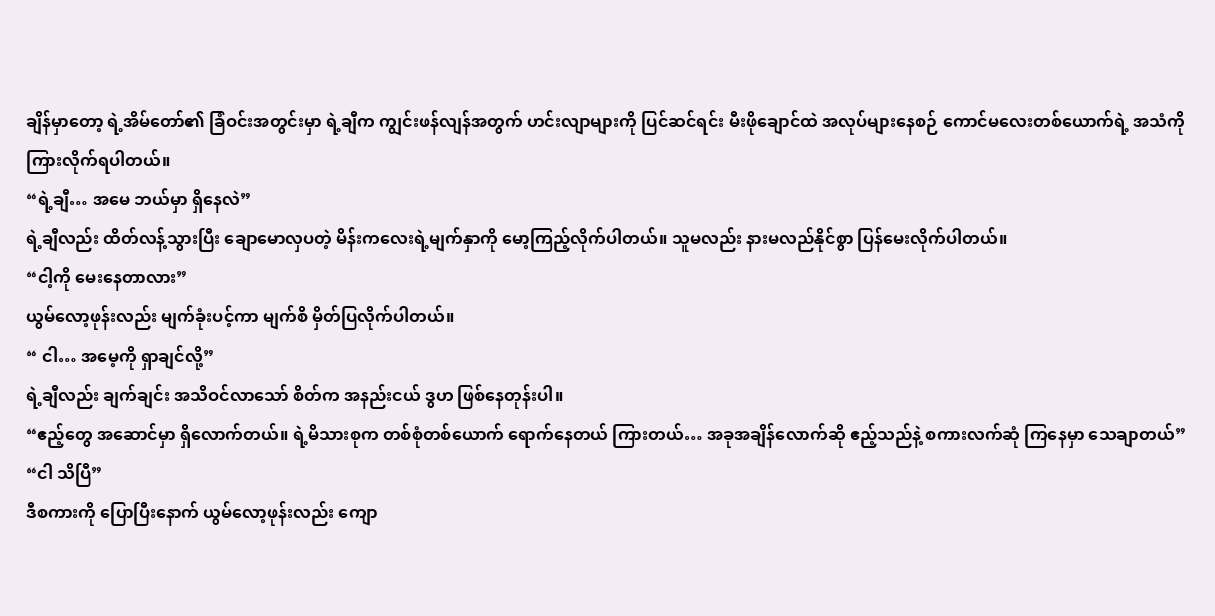ချိန်မှာတော့ ရဲ့အိမ်တော်၏ ခြံဝင်းအတွင်းမှာ ရဲ့ချီက ကျွင်းဖန်လျန်အတွက် ဟင်းလျာများကို ပြင်ဆင်ရင်း မီးဖိုချောင်ထဲ အလုပ်များနေစဉ် ကောင်မလေးတစ်ယောက်ရဲ့ အသံကို ကြားလိုက်ရပါတယ်။
“ရဲ့ချီ… အမေ ဘယ်မှာ ရှိနေလဲ”
ရဲ့ချီလည်း ထိတ်လန့်သွားပြီး ချောမောလှပတဲ့ မိန်းကလေးရဲ့မျက်နှာကို မော့ကြည့်လိုက်ပါတယ်။ သူမလည်း နားမလည်နိုင်စွာ ပြန်မေးလိုက်ပါတယ်။
“ငါ့ကို မေးနေတာလား”
ယွမ်လော့ဖုန်းလည်း မျက်ခုံးပင့်ကာ မျက်စိ မှိတ်ပြလိုက်ပါတယ်။
“ ငါ… အမေ့ကို ရှာချင်လို့”
ရဲ့ချီလည်း ချက်ချင်း အသိဝင်လာသော် စိတ်က အနည်းငယ် ဒွဟ ဖြစ်နေတုန်းပါ။
“ဧည့်တွေ အဆောင်မှာ ရှိလောက်တယ်။ ရဲ့မိသားစုက တစ်စုံတစ်ယောက် ရောက်နေတယ် ကြားတယ်… အခုအချိန်လောက်ဆို ဧည့်သည်နဲ့ စကားလက်ဆုံ ကြနေမှာ သေချာတယ်”
“ငါ သိပြီ”
ဒီစကားကို ပြောပြီးနောက် ယွမ်လော့ဖုန်းလည်း ကျော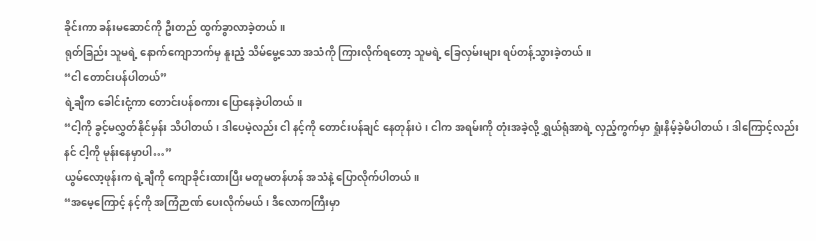ခိုင်းကာ ခန်းမဆောင်ကို ဦးတည် ထွက်ခွာလာခဲ့တယ်။
ရုတ်ခြည်း သူမရဲ့ နောက်ကျောဘက်မှ နူးညံ့ သိမ်မွေ့သော အသံကို ကြားလိုက်ရတော့ သူမရဲ့ ခြေလှမ်းများ ရပ်တန့်သွားခဲ့တယ်။
“ငါ တောင်းပန်ပါတယ်”
ရဲ့ချီက ခေါင်းငုံ့ကာ တောင်းပန်စကား ပြောနေခဲ့ပါတယ်။
“ငါ့ကို ခွင့်မလွှတ်နိုင်မှန်း သိပါတယ်၊ ဒါပေမဲ့လည်း ငါ နင့်ကို တောင်းပန်ချင် နေတုန်းပဲ၊ ငါက အရမ်းကို တုံးအခဲ့လို့ ရွှယ်ရုံအာရဲ့ လှည့်ကွက်မှာ ရှုံးနိမ့်ခဲ့မိပါတယ်၊ ဒါကြောင့်လည်း နင် ငါ့ကို မုန်းနေမှာပါ…”
ယွမ်လော့ဖုန်းက ရဲ့ချီကို ကျောခိုင်းထားပြီး မတူမတန်ဟန် အသံနဲ့ ပြောလိုက်ပါတယ်။
“အမေ့ကြောင့် နင့်ကို အကြံဉာဏ် ပေးလိုက်မယ်၊ ဒီလောကကြီးမှာ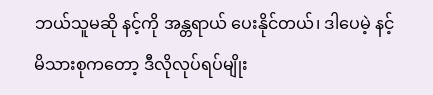ဘယ်သူမဆို နင့်ကို အန္တရာယ် ပေးနိုင်တယ်၊ ဒါပေမဲ့ နင့်မိသားစုကတော့ ဒီလိုလုပ်ရပ်မျိုး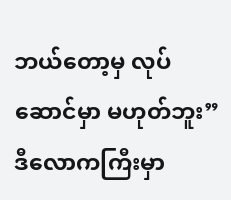ဘယ်တော့မှ လုပ်ဆောင်မှာ မဟုတ်ဘူး”
ဒီလောကကြီးမှာ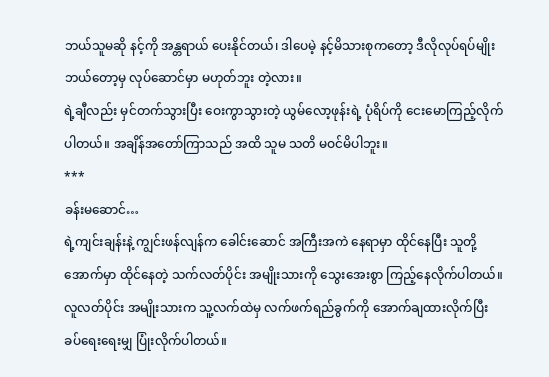ဘယ်သူမဆို နင့်ကို အန္တရာယ် ပေးနိုင်တယ်၊ ဒါပေမဲ့ နင့်မိသားစုကတော့ ဒီလိုလုပ်ရပ်မျိုး ဘယ်တော့မှ လုပ်ဆောင်မှာ မဟုတ်ဘူး တဲ့လား။
ရဲ့ချီလည်း မှင်တက်သွားပြီး ဝေးကွာသွားတဲ့ ယွမ်လော့ဖုန်းရဲ့ ပုံရိပ်ကို ငေးမောကြည့်လိုက်ပါတယ်။ အချိန်အတော်ကြာသည် အထိ သူမ သတိ မဝင်မိပါဘူး။
***
ခန်းမဆောင်…
ရဲ့ကျင်းချန်းနဲ့ ကျွင်းဖန်လျန်က ခေါင်းဆောင် အကြီးအကဲ နေရာမှာ ထိုင်နေပြီး သူတို့အောက်မှာ ထိုင်နေတဲ့ သက်လတ်ပိုင်း အမျိုးသားကို သွေးအေးစွာ ကြည့်နေလိုက်ပါတယ်။
လူလတ်ပိုင်း အမျိုးသားက သူ့လက်ထဲမှ လက်ဖက်ရည်ခွက်ကို အောက်ချထားလိုက်ပြီး ခပ်ရေးရေးမျှ ပြုံးလိုက်ပါတယ်။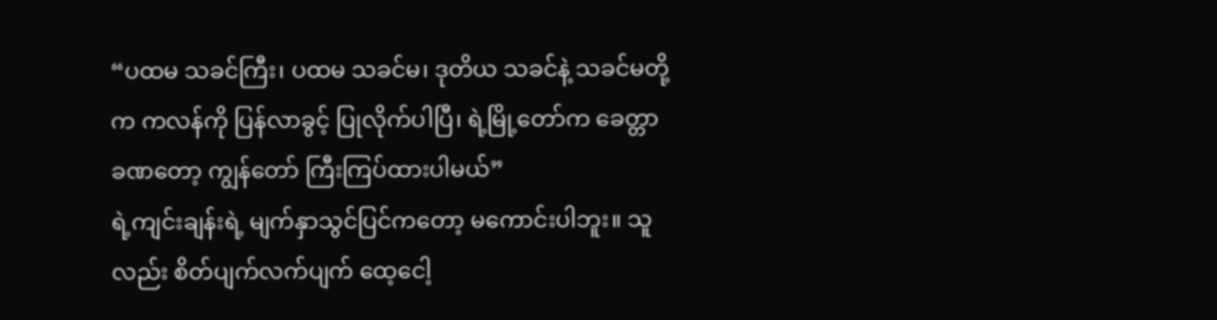“ပထမ သခင်ကြီး၊ ပထမ သခင်မ၊ ဒုတိယ သခင်နဲ့ သခင်မတို့က ကလန်ကို ပြန်လာခွင့် ပြုလိုက်ပါပြီ၊ ရဲ့မြို့တော်က ခေတ္တာ ခဏတော့ ကျွန်တော် ကြီးကြပ်ထားပါမယ်”
ရဲ့ကျင်းချန်းရဲ့ မျက်နှာသွင်ပြင်ကတော့ မကောင်းပါဘူး။ သူလည်း စိတ်ပျက်လက်ပျက် ထေ့ငေါ့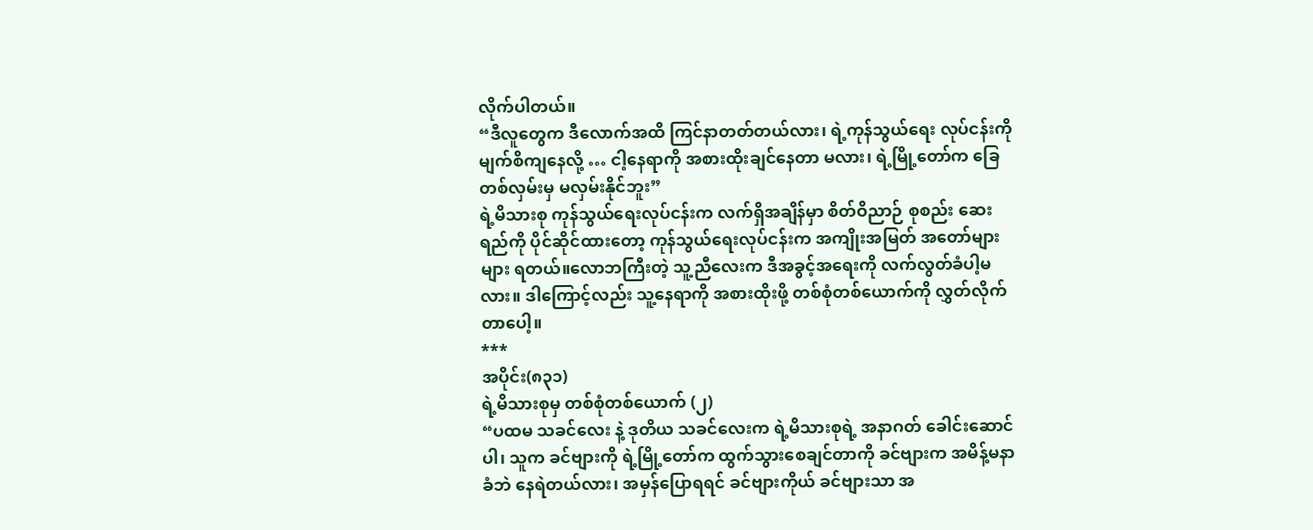လိုက်ပါတယ်။
“ဒီလူတွေက ဒီလောက်အထိ ကြင်နာတတ်တယ်လား၊ ရဲ့ကုန်သွယ်ရေး လုပ်ငန်းကို မျက်စိကျနေလို့ … ငါ့နေရာကို အစားထိုးချင်နေတာ မလား၊ ရဲ့မြို့တော်က ခြေတစ်လှမ်းမှ မလှမ်းနိုင်ဘူး”
ရဲ့မိသားစု ကုန်သွယ်ရေးလုပ်ငန်းက လက်ရှိအချိန်မှာ စိတ်ဝိညာဉ် စုစည်း ဆေးရည်ကို ပိုင်ဆိုင်ထားတော့ ကုန်သွယ်ရေးလုပ်ငန်းက အကျိုးအမြတ် အတော်များများ ရတယ်။လောဘကြီးတဲ့ သူ့ညီလေးက ဒီအခွင့်အရေးကို လက်လွတ်ခံပါ့မလား။ ဒါကြောင့်လည်း သူ့နေရာကို အစားထိုးဖို့ တစ်စုံတစ်ယောက်ကို လွှတ်လိုက်တာပေါ့။
***
အပိုင်း(၈၃၁)
ရဲ့မိသားစုမှ တစ်စုံတစ်ယောက် (၂)
“ပထမ သခင်လေး နဲ့ ဒုတိယ သခင်လေးက ရဲ့မိသားစုရဲ့ အနာဂတ် ခေါင်းဆောင်ပါ၊ သူက ခင်ဗျားကို ရဲ့မြို့တော်က ထွက်သွားစေချင်တာကို ခင်ဗျားက အမိန့်မနာခံဘဲ နေရဲတယ်လား၊ အမှန်ပြောရရင် ခင်ဗျားကိုယ် ခင်ဗျားသာ အ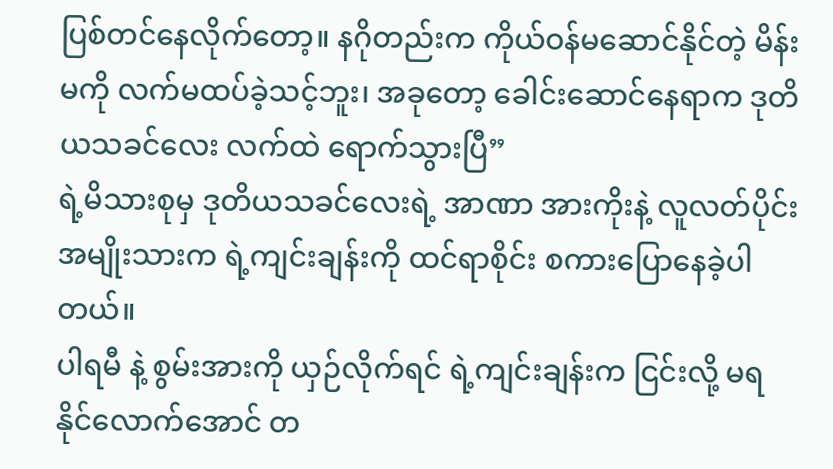ပြစ်တင်နေလိုက်တော့။ နဂိုတည်းက ကိုယ်ဝန်မဆောင်နိုင်တဲ့ မိန်းမကို လက်မထပ်ခဲ့သင့်ဘူး၊ အခုတော့ ခေါင်းဆောင်နေရာက ဒုတိယသခင်လေး လက်ထဲ ရောက်သွားပြီ”
ရဲ့မိသားစုမှ ဒုတိယသခင်လေးရဲ့ အာဏာ အားကိုးနဲ့ လူလတ်ပိုင်း အမျိုးသားက ရဲ့ကျင်းချန်းကို ထင်ရာစိုင်း စကားပြောနေခဲ့ပါတယ်။
ပါရမီ နဲ့ စွမ်းအားကို ယှဉ်လိုက်ရင် ရဲ့ကျင်းချန်းက ငြင်းလို့ မရနိုင်လောက်အောင် တ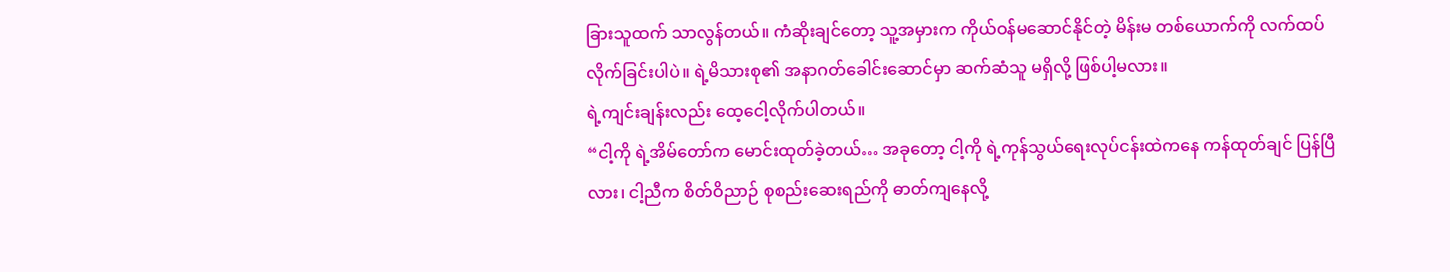ခြားသူထက် သာလွန်တယ်။ ကံဆိုးချင်တော့ သူ့အမှားက ကိုယ်ဝန်မဆောင်နိုင်တဲ့ မိန်းမ တစ်ယောက်ကို လက်ထပ် လိုက်ခြင်းပါပဲ။ ရဲ့မိသားစု၏ အနာဂတ်ခေါင်းဆောင်မှာ ဆက်ဆံသူ မရှိလို့ ဖြစ်ပါ့မလား။
ရဲ့ကျင်းချန်းလည်း ထေ့ငေါ့လိုက်ပါတယ်။
“ငါ့ကို ရဲ့အိမ်တော်က မောင်းထုတ်ခဲ့တယ်… အခုတော့ ငါ့ကို ရဲ့ကုန်သွယ်ရေးလုပ်ငန်းထဲကနေ ကန်ထုတ်ချင် ပြန်ပြီလား၊ ငါ့ညီက စိတ်ဝိညာဉ် စုစည်းဆေးရည်ကို ဓာတ်ကျနေလို့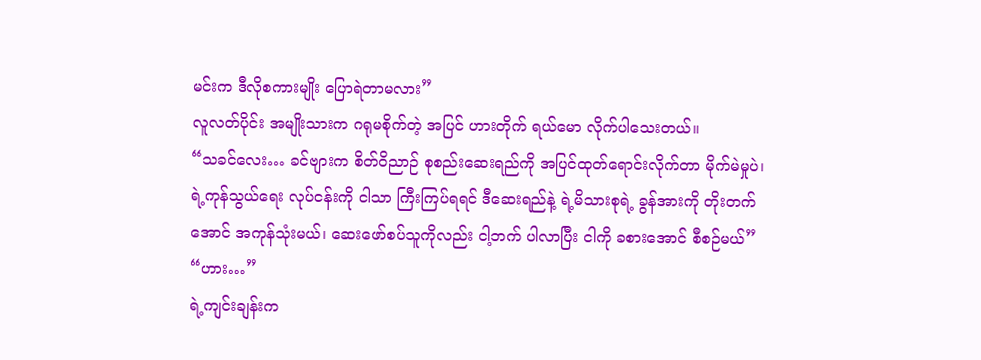မင်းက ဒီလိုစကားမျိုး ပြောရဲတာမလား”
လူလတ်ပိုင်း အမျိုးသားက ဂရုမစိုက်တဲ့ အပြင် ဟားတိုက် ရယ်မော လိုက်ပါသေးတယ်။
“သခင်လေး… ခင်ဗျားက စိတ်ဝိညာဉ် စုစည်းဆေးရည်ကို အပြင်ထုတ်ရောင်းလိုက်တာ မိုက်မဲမှုပဲ၊ ရဲ့ကုန်သွယ်ရေး လုပ်ငန်းကို ငါသာ ကြီးကြပ်ရရင် ဒီဆေးရည်နဲ့ ရဲ့မိသားစုရဲ့ ခွန်အားကို တိုးတက်အောင် အကုန်သုံးမယ်၊ ဆေးဖော်စပ်သူကိုလည်း ငါ့ဘက် ပါလာပြီး ငါကို ခစားအောင် စီစဉ်မယ်”
“ဟား…”
ရဲ့ကျင်းချန်းက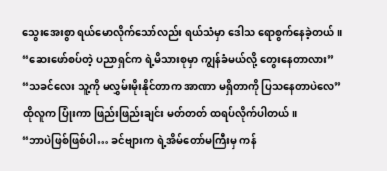သွေးအေးစွာ ရယ်မောလိုက်သော်လည်း ရယ်သံမှာ ဒေါသ ရောစွက်နေခဲ့တယ်။
“ဆေးဖော်စပ်တဲ့ ပညာရှင်က ရဲ့မိသားစုမှာ ကျွန်ခံမယ်လို့ တွေးနေတာလား”
“သခင်လေး သူ့ကို မလွှမ်းမိုးနိုင်တာက အာဏာ မရှိတာကို ပြသနေတာပဲလေ”
ထိုလူက ပြုံးကာ ဖြည်းဖြည်းချင်း မတ်တတ် ထရပ်လိုက်ပါတယ်။
“ဘာပဲဖြစ်ဖြစ်ပါ… ခင်ဗျားက ရဲ့အိမ်တော်မကြီးမှ ကန်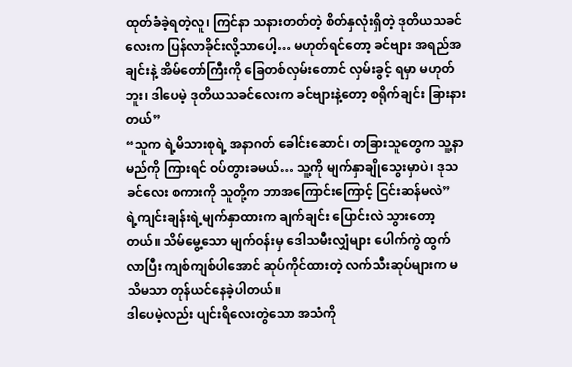ထုတ်ခံခဲ့ရတဲ့လူ၊ ကြင်နာ သနားတတ်တဲ့ စိတ်နှလုံးရှိတဲ့ ဒုတိယသခင်လေးက ပြန်လာခိုင်းလို့သာပေါ့… မဟုတ်ရင်တော့ ခင်ဗျား အရည်အချင်းနဲ့ အိမ်တော်ကြီးကို ခြေတစ်လှမ်းတောင် လှမ်းခွင့် ရမှာ မဟုတ်ဘူး၊ ဒါပေမဲ့ ဒုတိယသခင်လေးက ခင်ဗျားနဲ့တော့ စရိုက်ချင်း ခြားနားတယ်”
“သူက ရဲ့မိသားစုရဲ့ အနာဂတ် ခေါင်းဆောင်၊ တခြားသူတွေက သူ့နာမည်ကို ကြားရင် ဝပ်တွားခမယ်… သူ့ကို မျက်နှာချိုသွေးမှာပဲ၊ ဒုသခင်လေး စကားကို သူတို့က ဘာအကြောင်းကြောင့် ငြင်းဆန်မလဲ”
ရဲ့ကျင်းချန်းရဲ့မျက်နှာထားက ချက်ချင်း ပြောင်းလဲ သွားတော့တယ်။ သိမ်မွေ့သော မျက်ဝန်းမှ ဒေါသမီးလျှံများ ပေါက်ကွဲ ထွက်လာပြီး ကျစ်ကျစ်ပါအောင် ဆုပ်ကိုင်ထားတဲ့ လက်သီးဆုပ်များက မသိမသာ တုန်ယင်နေခဲ့ပါတယ်။
ဒါပေမဲ့လည်း ပျင်းရိလေးတွဲသော အသံကို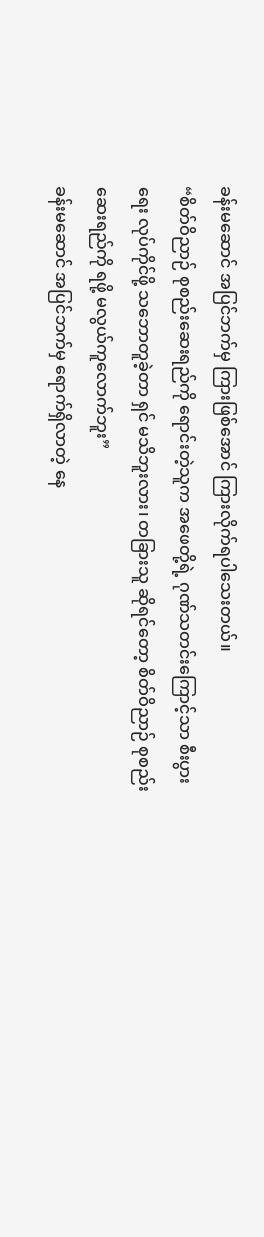ခန်းမဆောင် အပြင်ဘက်မှ ကြားဖြစ်အောင် ကြားလိုက်ရပါသေးတယ်။
“စိတ်ဝိညာဉ် စုစည်းဆေးရည်ကို ရောင်းတဲ့သူက အဖေတို့ရဲ့ ဂုဏ်သတင်းကြောင့်သာ စီးပွားရေး လုပ်ကိုင်ဖို့ သဘောတူခဲ့တာ ရှင် မသိဘူးလား၊ တခြားသူ ဆိုရင်တော့ စိတ်ဝိညာဉ် စုစည်းဆေးရည်ကို ရဖို့ မလွယ်ကူလောက်ဘူး”
ခန်းမဆောင် အပြင်ဘက်မှ ရောက်ရှိလာတဲ့ နေ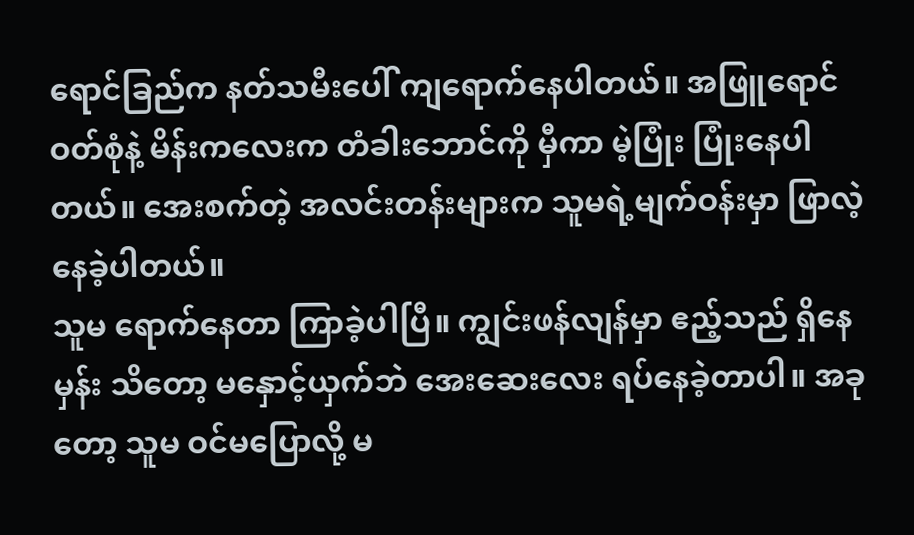ရောင်ခြည်က နတ်သမီးပေါ် ကျရောက်နေပါတယ်။ အဖြူရောင် ဝတ်စုံနဲ့ မိန်းကလေးက တံခါးဘောင်ကို မှီကာ မဲ့ပြုံး ပြုံးနေပါတယ်။ အေးစက်တဲ့ အလင်းတန်းများက သူမရဲ့မျက်ဝန်းမှာ ဖြာလဲ့နေခဲ့ပါတယ်။
သူမ ရောက်နေတာ ကြာခဲ့ပါပြီ။ ကျွင်းဖန်လျန်မှာ ဧည့်သည် ရှိနေမှန်း သိတော့ မနှောင့်ယှက်ဘဲ အေးဆေးလေး ရပ်နေခဲ့တာပါ။ အခုတော့ သူမ ဝင်မပြောလို့ မ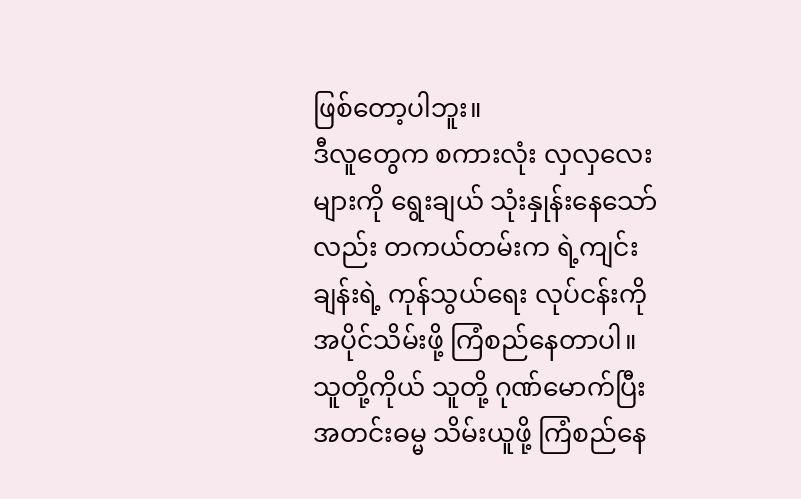ဖြစ်တော့ပါဘူး။
ဒီလူတွေက စကားလုံး လှလှလေးများကို ရွေးချယ် သုံးနှုန်းနေသော်လည်း တကယ်တမ်းက ရဲ့ကျင်းချန်းရဲ့ ကုန်သွယ်ရေး လုပ်ငန်းကို အပိုင်သိမ်းဖို့ ကြံစည်နေတာပါ။
သူတို့ကိုယ် သူတို့ ဂုဏ်မောက်ပြီး အတင်းဓမ္မ သိမ်းယူဖို့ ကြံစည်နေ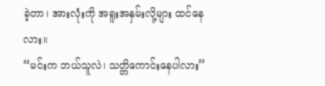ခဲ့တာ၊ အားလုံးကို အရူးအနှမ်းလို့များ ထင်နေလား။
“မင်းက ဘယ်သူလဲ၊ သတ္တိကောင်းနေပါလား”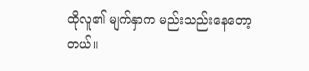ထိုလူ၏ မျက်နှာက မည်းသည်းနေတော့တယ်။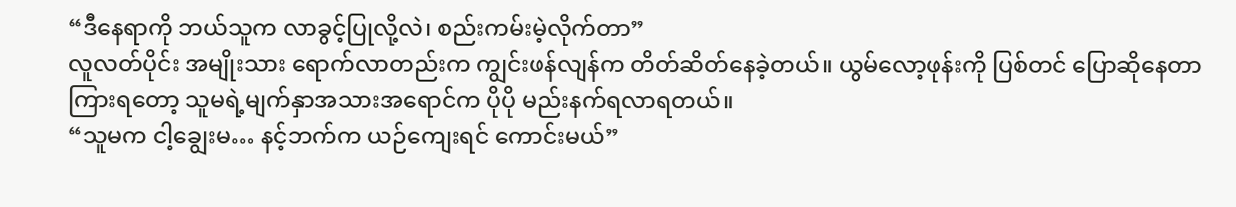“ဒီနေရာကို ဘယ်သူက လာခွင့်ပြုလို့လဲ၊ စည်းကမ်းမဲ့လိုက်တာ”
လူလတ်ပိုင်း အမျိုးသား ရောက်လာတည်းက ကျွင်းဖန်လျန်က တိတ်ဆိတ်နေခဲ့တယ်။ ယွမ်လော့ဖုန်းကို ပြစ်တင် ပြောဆိုနေတာ ကြားရတော့ သူမရဲ့မျက်နှာအသားအရောင်က ပိုပို မည်းနက်ရလာရတယ်။
“သူမက ငါ့ချွေးမ… နင့်ဘက်က ယဉ်ကျေးရင် ကောင်းမယ်”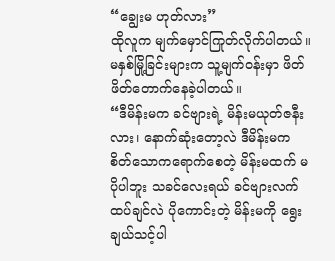“ချွေးမ ဟုတ်လား”
ထိုလူက မျက်မှောင်ကြုတ်လိုက်ပါတယ်။ မနှစ်မြို့ခြင်းများက သူ့မျက်ဝန်းမှာ ဖိတ်ဖိတ်တောက်နေခဲ့ပါတယ်။
“ဒီမိန်းမက ခင်ဗျားရဲ့ မိန်းမယုတ်ဇနီးလား၊ နောက်ဆုံးတော့လဲ ဒီမိန်းမက စိတ်သောကရောက်စေတဲ့ မိန်းမထက် မပိုပါဘူး သခင်လေးရယ် ခင်ဗျားလက်ထပ်ချင်လဲ ပိုကောင်းတဲ့ မိန်းမကို ရွေးချယ်သင့်ပါ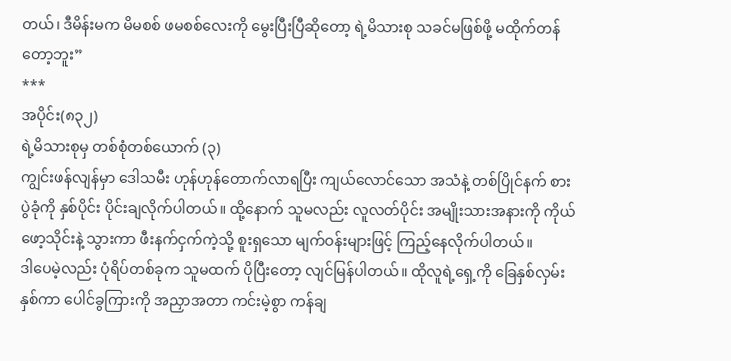တယ်၊ ဒီမိန်းမက မိမစစ် ဖမစစ်လေးကို မွေးပြီးပြီဆိုတော့ ရဲ့မိသားစု သခင်မဖြစ်ဖို့ မထိုက်တန်တော့ဘူး”
***
အပိုင်း(၈၃၂)
ရဲ့မိသားစုမှ တစ်စုံတစ်ယောက် (၃)
ကျွင်းဖန်လျန်မှာ ဒေါသမီး ဟုန်ဟုန်တောက်လာရပြီး ကျယ်လောင်သော အသံနဲ့ တစ်ပြိုင်နက် စားပွဲခုံကို နှစ်ပိုင်း ပိုင်းချလိုက်ပါတယ်။ ထို့နောက် သူမလည်း လူလတ်ပိုင်း အမျိုးသားအနားကို ကိုယ်ဖော့သိုင်းနဲ့ သွားကာ ဖီးနက်ငှက်ကဲ့သို့ စူးရှသော မျက်ဝန်းများဖြင့် ကြည့်နေလိုက်ပါတယ်။
ဒါပေမဲ့လည်း ပုံရိပ်တစ်ခုက သူမထက် ပိုပြီးတော့ လျင်မြန်ပါတယ်။ ထိုလူရဲ့ရှေ့ကို ခြေနှစ်လှမ်း နှစ်ကာ ပေါင်ခွကြားကို အညှာအတာ ကင်းမဲ့စွာ ကန်ချ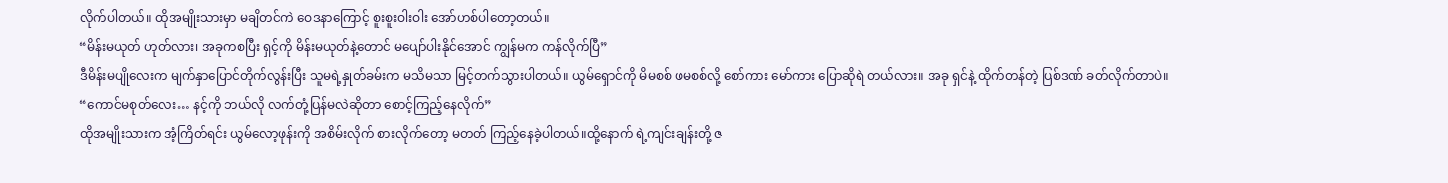လိုက်ပါတယ်။ ထိုအမျိုးသားမှာ မချိတင်ကဲ ဝေဒနာကြောင့် စူးစူးဝါးဝါး အော်ဟစ်ပါတော့တယ်။
“မိန်းမယုတ် ဟုတ်လား၊ အခုကစပြီး ရှင့်ကို မိန်းမယုတ်နဲ့တောင် မပျော်ပါးနိုင်အောင် ကျွန်မက ကန်လိုက်ပြီ”
ဒီမိန်းမပျိုလေးက မျက်နှာပြောင်တိုက်လွန်းပြီး သူမရဲ့နှုတ်ခမ်းက မသိမသာ မြင့်တက်သွားပါတယ်။ ယွမ်ရှောင်ကို မိမစစ် ဖမစစ်လို့ စော်ကား မော်ကား ပြောဆိုရဲ တယ်လား။ အခု ရှင်နဲ့ ထိုက်တန်တဲ့ ပြစ်ဒဏ် ခတ်လိုက်တာပဲ။
“ကောင်မစုတ်လေး… နင့်ကို ဘယ်လို လက်တုံ့ပြန်မလဲဆိုတာ စောင့်ကြည့်နေလိုက်”
ထိုအမျိုးသားက အံ့ကြိတ်ရင်း ယွမ်လော့ဖုန်းကို အစိမ်းလိုက် စားလိုက်တော့ မတတ် ကြည့်နေခဲ့ပါတယ်။ထို့နောက် ရဲ့ကျင်းချန်းတို့ ဇ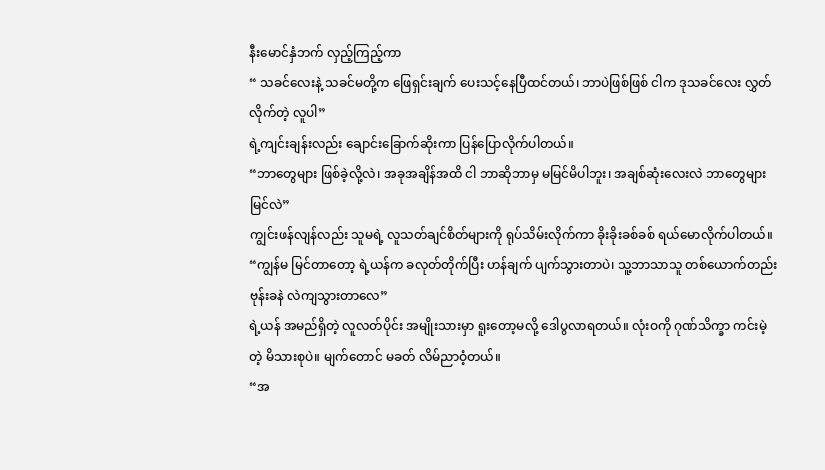နီးမောင်နှံဘက် လှည့်ကြည့်ကာ
“ သခင်လေးနဲ့ သခင်မတို့က ဖြေရှင်းချက် ပေးသင့်နေပြီထင်တယ်၊ ဘာပဲဖြစ်ဖြစ် ငါက ဒုသခင်လေး လွှတ်လိုက်တဲ့ လူပါ”
ရဲ့ကျင်းချန်းလည်း ချောင်းခြောက်ဆိုးကာ ပြန်ပြောလိုက်ပါတယ်။
“ဘာတွေများ ဖြစ်ခဲ့လို့လဲ၊ အခုအချိန်အထိ ငါ ဘာဆိုဘာမှ မမြင်မိပါဘူး၊ အချစ်ဆုံးလေးလဲ ဘာတွေများ မြင်လဲ”
ကျွင်းဖန်လျန်လည်း သူမရဲ့ လူသတ်ချင်စိတ်များကို ရုပ်သိမ်းလိုက်ကာ ခိုးခိုးခစ်ခစ် ရယ်မောလိုက်ပါတယ်။
“ကျွန်မ မြင်တာတော့ ရဲ့ယန်က ခလုတ်တိုက်ပြီး ဟန်ချက် ပျက်သွားတာပဲ၊ သူ့ဘာသာသူ တစ်ယောက်တည်း ဗုန်းခနဲ လဲကျသွားတာလေ”
ရဲ့ယန် အမည်ရှိတဲ့ လူလတ်ပိုင်း အမျိုးသားမှာ ရူးတော့မလို့ ဒေါပွလာရတယ်။ လုံးဝကို ဂုဏ်သိက္ခာ ကင်းမဲ့တဲ့ မိသားစုပဲ။ မျက်တောင် မခတ် လိမ်ညာဝံ့တယ်။
“အ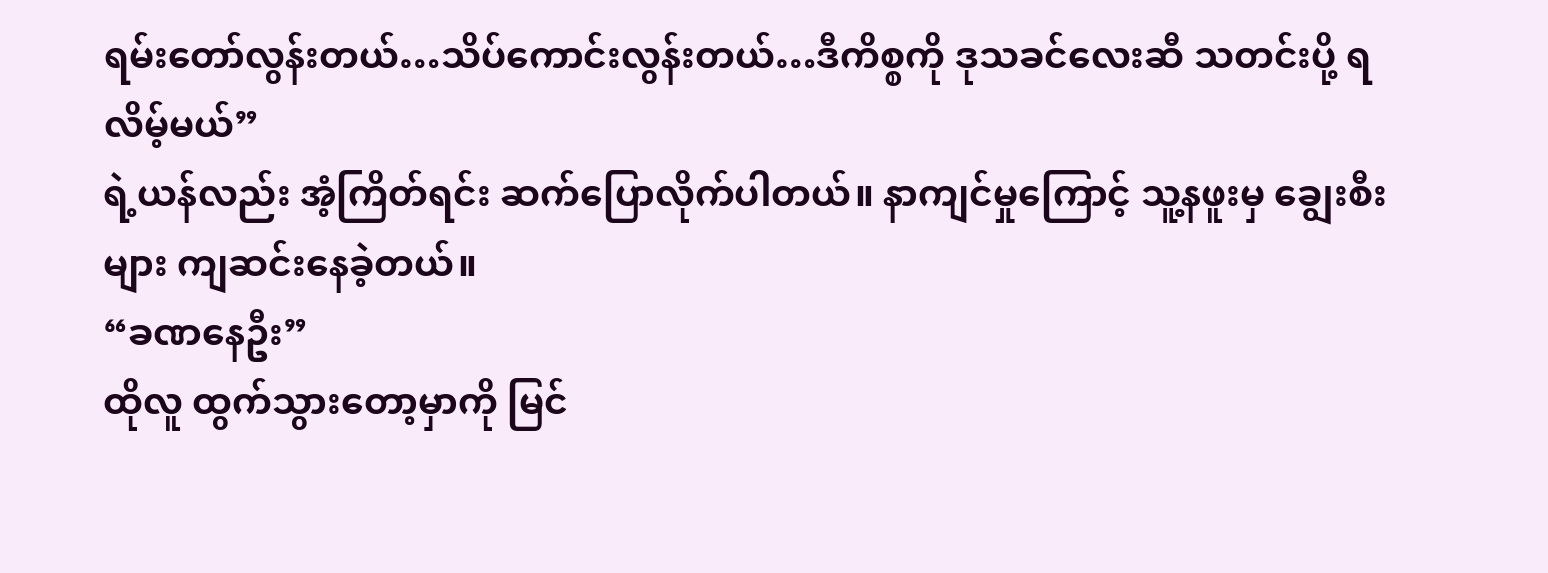ရမ်းတော်လွန်းတယ်…သိပ်ကောင်းလွန်းတယ်…ဒီကိစ္စကို ဒုသခင်လေးဆီ သတင်းပို့ ရလိမ့်မယ်”
ရဲ့ယန်လည်း အံ့ကြိတ်ရင်း ဆက်ပြောလိုက်ပါတယ်။ နာကျင်မှုကြောင့် သူ့နဖူးမှ ချွေးစီးများ ကျဆင်းနေခဲ့တယ်။
“ခဏနေဦး”
ထိုလူ ထွက်သွားတော့မှာကို မြင်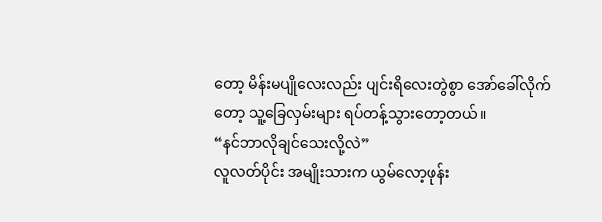တော့ မိန်းမပျိုလေးလည်း ပျင်းရိလေးတွဲစွာ အော်ခေါ်လိုက်တော့ သူ့ခြေလှမ်းများ ရပ်တန့်သွားတော့တယ်။
“နင်ဘာလိုချင်သေးလို့လဲ”
လူလတ်ပိုင်း အမျိုးသားက ယွမ်လော့ဖုန်း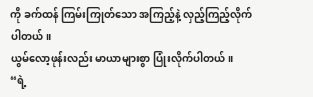ကို ခက်ထန် ကြမ်းကြုတ်သော အကြည့်နဲ့ လှည့်ကြည့်လိုက်ပါတယ်။
ယွမ်လော့ဖုန်းလည်း မာယာများစွာ ပြုံးလိုက်ပါတယ်။
“ရဲ့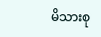မိသားစု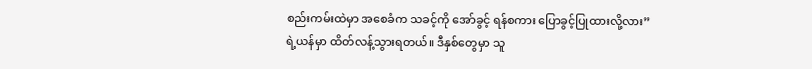စည်းကမ်းထဲမှာ အစေခံက သခင့်ကို အော်ခွင့် ရန်စကား ပြောခွင့်ပြုထားလို့လား”
ရဲ့ယန်မှာ ထိတ်လန့်သွားရတယ်။ ဒီနှစ်တွေမှာ သူ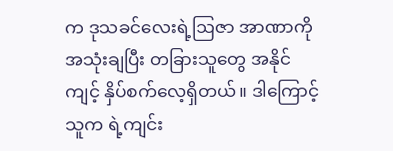က ဒုသခင်လေးရဲ့ဩဇာ အာဏာကို အသုံးချပြီး တခြားသူတွေ အနိုင်ကျင့် နှိပ်စက်လေ့ရှိတယ်။ ဒါကြောင့် သူက ရဲ့ကျင်း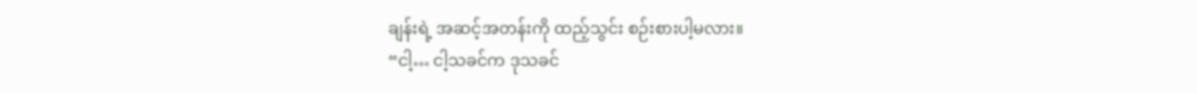ချန်းရဲ့ အဆင့်အတန်းကို ထည့်သွင်း စဉ်းစားပါ့မလား။
“ငါ့… ငါ့သခင်က ဒုသခင်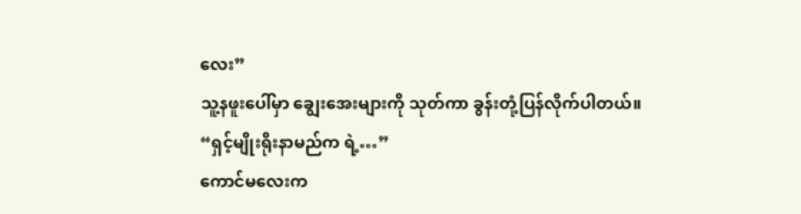လေး”
သူ့နဖူးပေါ်မှာ ချွေးအေးများကို သုတ်ကာ ခွန်းတုံ့ပြန်လိုက်ပါတယ်။
“ရှင့်မျိုးရိုးနာမည်က ရဲ့…”
ကောင်မလေးက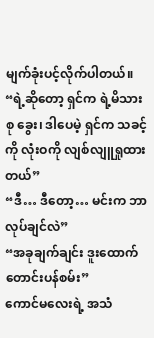မျက်ခုံးပင့်လိုက်ပါတယ်။
“ရဲ့ဆိုတော့ ရှင်က ရဲ့မိသားစု ခွေး၊ ဒါပေမဲ့ ရှင်က သခင့်ကို လုံးဝကို လျစ်လျူရှုထားတယ်”
“ဒီ… ဒီတော့… မင်းက ဘာလုပ်ချင်လဲ”
“အခုချက်ချင်း ဒူးထောက် တောင်းပန်စမ်း”
ကောင်မလေးရဲ့ အသံ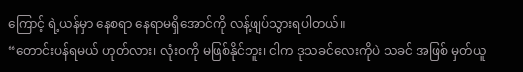ကြောင့် ရဲ့ယန်မှာ နေစရာ နေရာမရှိအောင်ကို လန့်ဖျပ်သွားရပါတယ်။
“တောင်းပန်ရမယ် ဟုတ်လား၊ လုံးဝကို မဖြစ်နိုင်ဘူး၊ ငါက ဒုသခင်လေးကိုပဲ သခင် အဖြစ် မှတ်ယူ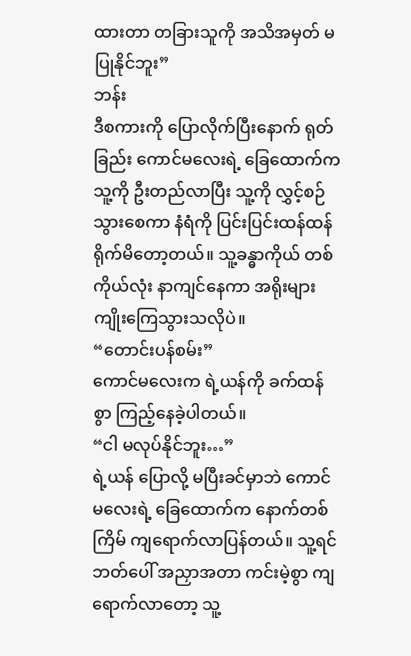ထားတာ တခြားသူကို အသိအမှတ် မပြုနိုင်ဘူး”
ဘန်း
ဒီစကားကို ပြောလိုက်ပြီးနောက် ရုတ်ခြည်း ကောင်မလေးရဲ့ ခြေထောက်က သူ့ကို ဦးတည်လာပြီး သူ့ကို လွှင့်စဉ်သွားစေကာ နံရံကို ပြင်းပြင်းထန်ထန် ရိုက်မိတော့တယ်။ သူ့ခန္ဓာကိုယ် တစ်ကိုယ်လုံး နာကျင်နေကာ အရိုးများ ကျိုးကြေသွားသလိုပဲ။
“တောင်းပန်စမ်း”
ကောင်မလေးက ရဲ့ယန်ကို ခက်ထန်စွာ ကြည့်နေခဲ့ပါတယ်။
“ငါ မလုပ်နိုင်ဘူး…”
ရဲ့ယန် ပြောလို့ မပြီးခင်မှာဘဲ ကောင်မလေးရဲ့ ခြေထောက်က နောက်တစ်ကြိမ် ကျရောက်လာပြန်တယ်။ သူ့ရင်ဘတ်ပေါ် အညှာအတာ ကင်းမဲ့စွာ ကျရောက်လာတော့ သူ့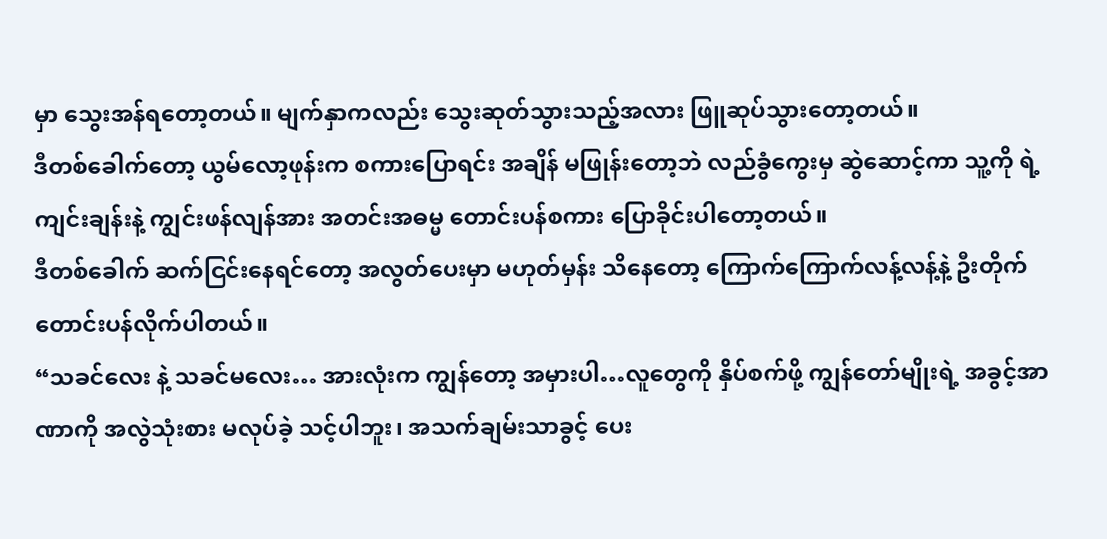မှာ သွေးအန်ရတော့တယ်။ မျက်နှာကလည်း သွေးဆုတ်သွားသည့်အလား ဖြူဆုပ်သွားတော့တယ်။
ဒီတစ်ခေါက်တော့ ယွမ်လော့ဖုန်းက စကားပြောရင်း အချိန် မဖြုန်းတော့ဘဲ လည်ခွံကွေးမှ ဆွဲဆောင့်ကာ သူ့ကို ရဲ့ကျင်းချန်းနဲ့ ကျွင်းဖန်လျန်အား အတင်းအဓမ္မ တောင်းပန်စကား ပြောခိုင်းပါတော့တယ်။
ဒီတစ်ခေါက် ဆက်ငြင်းနေရင်တော့ အလွတ်ပေးမှာ မဟုတ်မှန်း သိနေတော့ ကြောက်ကြောက်လန့်လန့်နဲ့ ဦးတိုက် တောင်းပန်လိုက်ပါတယ်။
“သခင်လေး နဲ့ သခင်မလေး… အားလုံးက ကျွန်တော့ အမှားပါ…လူတွေကို နှိပ်စက်ဖို့ ကျွန်တော်မျိုးရဲ့ အခွင့်အာဏာကို အလွဲသုံးစား မလုပ်ခဲ့ သင့်ပါဘူး၊ အသက်ချမ်းသာခွင့် ပေး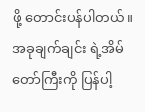ဖို့ တောင်းပန်ပါတယ်။ အခုချက်ချင်း ရဲ့အိမ်တော်ကြီးကို ပြန်ပါ့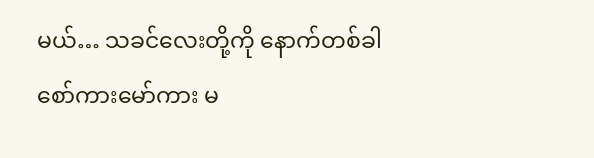မယ်… သခင်လေးတို့ကို နောက်တစ်ခါ စော်ကားမော်ကား မ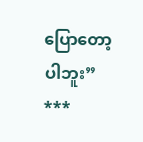ပြောတော့ပါဘူး”
***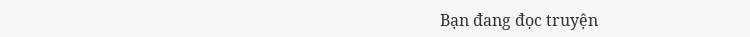Bạn đang đọc truyện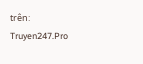trên: Truyen247.Pro